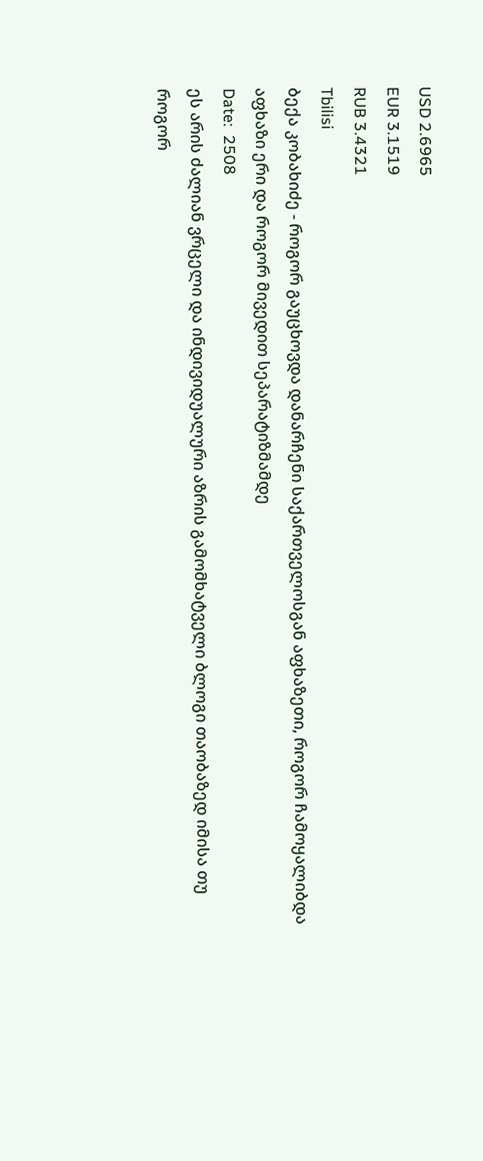USD 2.6965
EUR 3.1519
RUB 3.4321
Tbilisi
ბექა კობახიძე - როგორ გაუცხოვდა დანარჩენი საქართველოსგან აფხაზეთი, როგორ ჩამოყალიბდა აფხაზი ერი და როგორ მივედით სეპარატიზმამდე
Date:  2508
ეს არის ძალიან ვრცელი და ინდივიდუალური აზრის გამომხატველი ბლოგი თაობაზედ იმისა თუ როგორ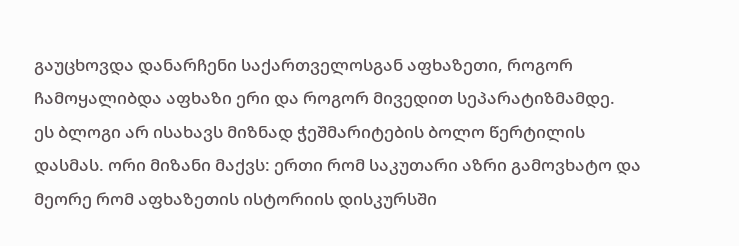გაუცხოვდა დანარჩენი საქართველოსგან აფხაზეთი, როგორ ჩამოყალიბდა აფხაზი ერი და როგორ მივედით სეპარატიზმამდე.
ეს ბლოგი არ ისახავს მიზნად ჭეშმარიტების ბოლო წერტილის დასმას. ორი მიზანი მაქვს: ერთი რომ საკუთარი აზრი გამოვხატო და მეორე რომ აფხაზეთის ისტორიის დისკურსში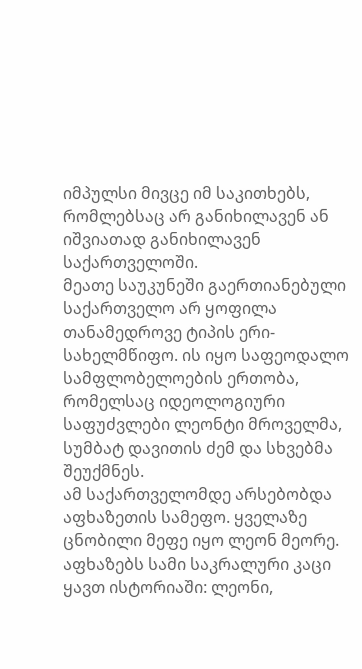იმპულსი მივცე იმ საკითხებს, რომლებსაც არ განიხილავენ ან იშვიათად განიხილავენ საქართველოში.
მეათე საუკუნეში გაერთიანებული საქართველო არ ყოფილა თანამედროვე ტიპის ერი-სახელმწიფო. ის იყო საფეოდალო სამფლობელოების ერთობა, რომელსაც იდეოლოგიური საფუძვლები ლეონტი მროველმა, სუმბატ დავითის ძემ და სხვებმა შეუქმნეს.
ამ საქართველომდე არსებობდა აფხაზეთის სამეფო. ყველაზე ცნობილი მეფე იყო ლეონ მეორე. აფხაზებს სამი საკრალური კაცი ყავთ ისტორიაში: ლეონი,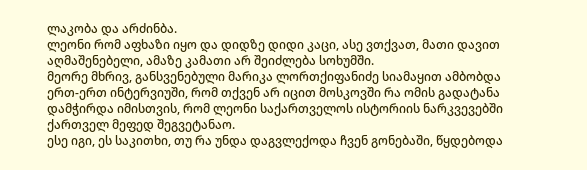ლაკობა და არძინბა.
ლეონი რომ აფხაზი იყო და დიდზე დიდი კაცი, ასე ვთქვათ, მათი დავით აღმაშენებელი, ამაზე კამათი არ შეიძლება სოხუმში.
მეორე მხრივ, განსვენებული მარიკა ლორთქიფანიძე სიამაყით ამბობდა ერთ-ერთ ინტერვიუში, რომ თქვენ არ იცით მოსკოვში რა ომის გადატანა დამჭირდა იმისთვის, რომ ლეონი საქართველოს ისტორიის ნარკვევებში ქართველ მეფედ შეგვეტანაო.
ესე იგი, ეს საკითხი, თუ რა უნდა დაგვლექოდა ჩვენ გონებაში, წყდებოდა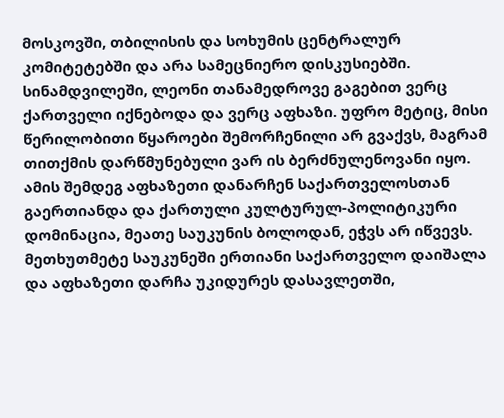მოსკოვში, თბილისის და სოხუმის ცენტრალურ კომიტეტებში და არა სამეცნიერო დისკუსიებში.
სინამდვილეში, ლეონი თანამედროვე გაგებით ვერც ქართველი იქნებოდა და ვერც აფხაზი. უფრო მეტიც, მისი წერილობითი წყაროები შემორჩენილი არ გვაქვს, მაგრამ თითქმის დარწმუნებული ვარ ის ბერძნულენოვანი იყო.
ამის შემდეგ აფხაზეთი დანარჩენ საქართველოსთან გაერთიანდა და ქართული კულტურულ-პოლიტიკური დომინაცია, მეათე საუკუნის ბოლოდან, ეჭვს არ იწვევს.
მეთხუთმეტე საუკუნეში ერთიანი საქართველო დაიშალა და აფხაზეთი დარჩა უკიდურეს დასავლეთში,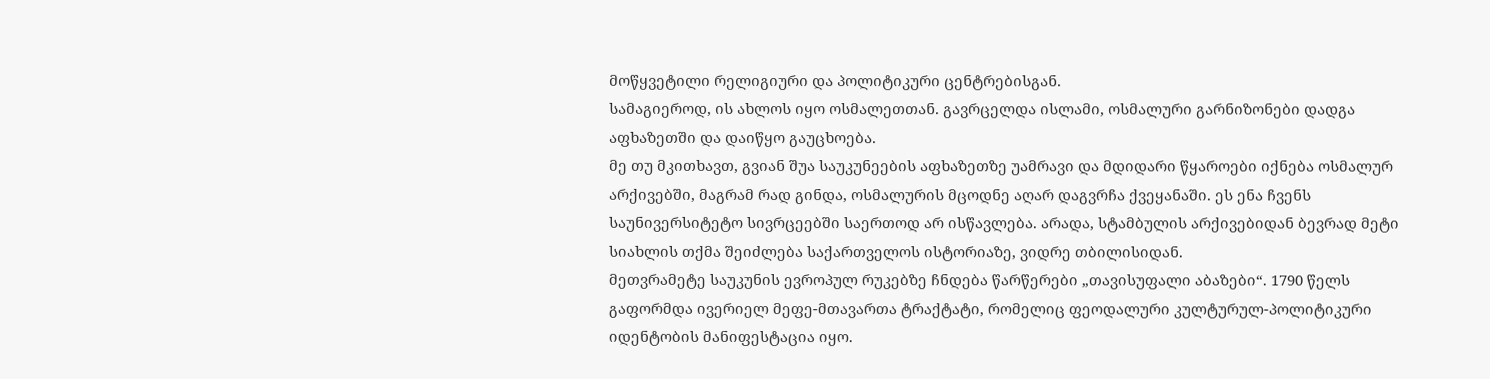მოწყვეტილი რელიგიური და პოლიტიკური ცენტრებისგან.
სამაგიეროდ, ის ახლოს იყო ოსმალეთთან. გავრცელდა ისლამი, ოსმალური გარნიზონები დადგა აფხაზეთში და დაიწყო გაუცხოება.
მე თუ მკითხავთ, გვიან შუა საუკუნეების აფხაზეთზე უამრავი და მდიდარი წყაროები იქნება ოსმალურ არქივებში, მაგრამ რად გინდა, ოსმალურის მცოდნე აღარ დაგვრჩა ქვეყანაში. ეს ენა ჩვენს საუნივერსიტეტო სივრცეებში საერთოდ არ ისწავლება. არადა, სტამბულის არქივებიდან ბევრად მეტი სიახლის თქმა შეიძლება საქართველოს ისტორიაზე, ვიდრე თბილისიდან.
მეთვრამეტე საუკუნის ევროპულ რუკებზე ჩნდება წარწერები „თავისუფალი აბაზები“. 1790 წელს გაფორმდა ივერიელ მეფე-მთავართა ტრაქტატი, რომელიც ფეოდალური კულტურულ-პოლიტიკური იდენტობის მანიფესტაცია იყო.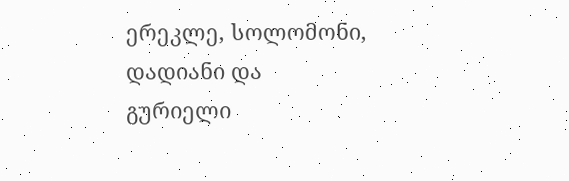ერეკლე, სოლომონი, დადიანი და გურიელი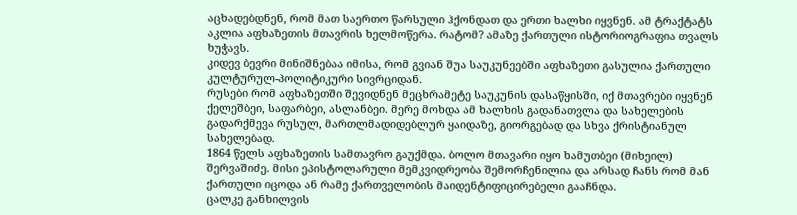აცხადებდნენ, რომ მათ საერთო წარსული ჰქონდათ და ერთი ხალხი იყვნენ. ამ ტრაქტატს აკლია აფხაზეთის მთავრის ხელმოწერა. რატომ? ამაზე ქართული ისტორიოგრაფია თვალს ხუჭავს.
კიდევ ბევრი მინიშნებაა იმისა, რომ გვიან შუა საუკუნეებში აფხაზეთი გასულია ქართული კულტურულ-პოლიტიკური სივრციდან.
რუსები რომ აფხაზეთში შევიდნენ მეცხრამეტე საუკუნის დასაწყისში, იქ მთავრები იყვნენ ქელეშბეი, საფარბეი, ასლანბეი. მერე მოხდა ამ ხალხის გადანათვლა და სახელების გადარქმევა რუსულ, მართლმადიდებლურ ყაიდაზე, გიორგებად და სხვა ქრისტიანულ სახელებად.
1864 წელს აფხაზეთის სამთავრო გაუქმდა. ბოლო მთავარი იყო ხამუთბეი (მიხეილ) შერვაშიძე. მისი ეპისტოლარული მემკვიდრეობა შემორჩენილია და არსად ჩანს რომ მან ქართული იცოდა ან რამე ქართველობის მაიდენტიფიცირებელი გააჩნდა.
ცალკე განხილვის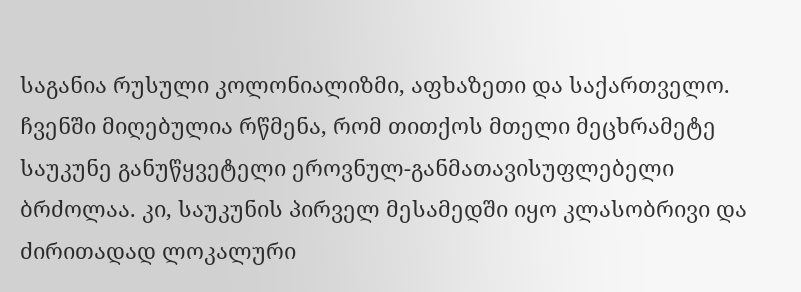საგანია რუსული კოლონიალიზმი, აფხაზეთი და საქართველო. ჩვენში მიღებულია რწმენა, რომ თითქოს მთელი მეცხრამეტე საუკუნე განუწყვეტელი ეროვნულ-განმათავისუფლებელი ბრძოლაა. კი, საუკუნის პირველ მესამედში იყო კლასობრივი და ძირითადად ლოკალური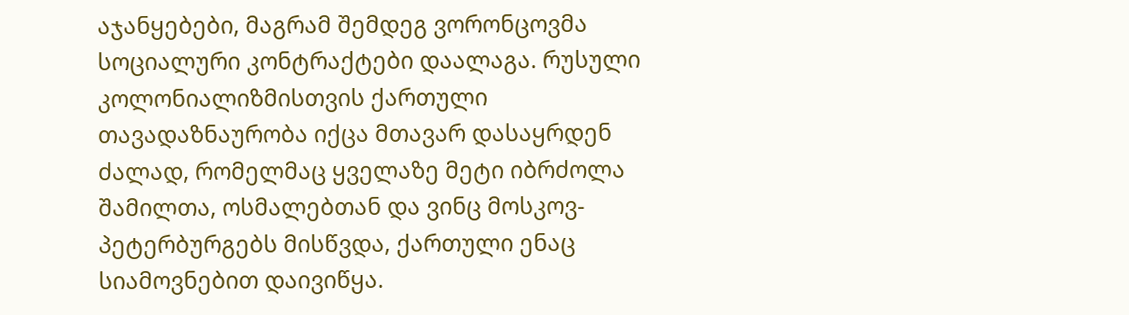აჯანყებები, მაგრამ შემდეგ ვორონცოვმა სოციალური კონტრაქტები დაალაგა. რუსული კოლონიალიზმისთვის ქართული თავადაზნაურობა იქცა მთავარ დასაყრდენ ძალად, რომელმაც ყველაზე მეტი იბრძოლა შამილთა, ოსმალებთან და ვინც მოსკოვ-პეტერბურგებს მისწვდა, ქართული ენაც სიამოვნებით დაივიწყა.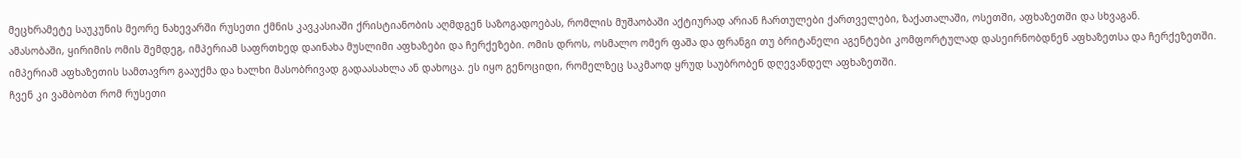მეცხრამეტე საუკუნის მეორე ნახევარში რუსეთი ქმნის კავკასიაში ქრისტიანობის აღმდგენ საზოგადოებას, რომლის მუშაობაში აქტიურად არიან ჩართულები ქართველები, ზაქათალაში, ოსეთში, აფხაზეთში და სხვაგან.
ამასობაში, ყირიმის ომის შემდეგ, იმპერიამ საფრთხედ დაინახა მუსლიმი აფხაზები და ჩერქეზები. ომის დროს, ოსმალო ომერ ფაშა და ფრანგი თუ ბრიტანელი აგენტები კომფორტულად დასეირნობდნენ აფხაზეთსა და ჩერქეზეთში. იმპერიამ აფხაზეთის სამთავრო გააუქმა და ხალხი მასობრივად გადაასახლა ან დახოცა. ეს იყო გენოციდი, რომელზეც საკმაოდ ყრუდ საუბრობენ დღევანდელ აფხაზეთში.
ჩვენ კი ვამბობთ რომ რუსეთი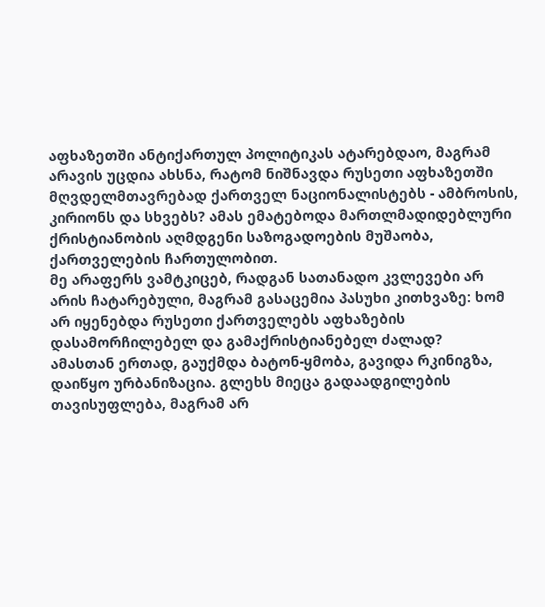აფხაზეთში ანტიქართულ პოლიტიკას ატარებდაო, მაგრამ არავის უცდია ახსნა, რატომ ნიშნავდა რუსეთი აფხაზეთში მღვდელმთავრებად ქართველ ნაციონალისტებს - ამბროსის, კირიონს და სხვებს? ამას ემატებოდა მართლმადიდებლური ქრისტიანობის აღმდგენი საზოგადოების მუშაობა, ქართველების ჩართულობით.
მე არაფერს ვამტკიცებ, რადგან სათანადო კვლევები არ არის ჩატარებული, მაგრამ გასაცემია პასუხი კითხვაზე: ხომ არ იყენებდა რუსეთი ქართველებს აფხაზების დასამორჩილებელ და გამაქრისტიანებელ ძალად?
ამასთან ერთად, გაუქმდა ბატონ-ყმობა, გავიდა რკინიგზა, დაიწყო ურბანიზაცია. გლეხს მიეცა გადაადგილების თავისუფლება, მაგრამ არ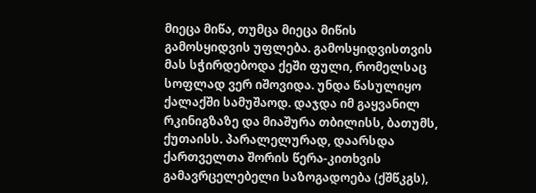მიეცა მიწა, თუმცა მიეცა მიწის გამოსყიდვის უფლება. გამოსყიდვისთვის მას სჭირდებოდა ქეში ფული, რომელსაც სოფლად ვერ იშოვიდა. უნდა წასულიყო ქალაქში სამუშაოდ. დაჯდა იმ გაყვანილ რკინიგზაზე და მიაშურა თბილისს, ბათუმს, ქუთაისს. პარალელურად, დაარსდა ქართველთა შორის წერა-კითხვის გამავრცელებელი საზოგადოება (ქშწკგს),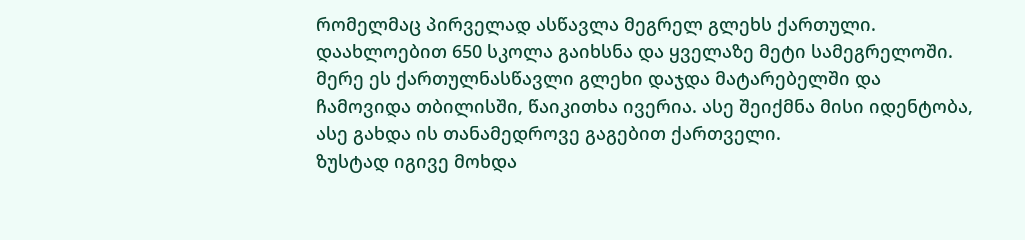რომელმაც პირველად ასწავლა მეგრელ გლეხს ქართული. დაახლოებით 650 სკოლა გაიხსნა და ყველაზე მეტი სამეგრელოში. მერე ეს ქართულნასწავლი გლეხი დაჯდა მატარებელში და ჩამოვიდა თბილისში, წაიკითხა ივერია. ასე შეიქმნა მისი იდენტობა, ასე გახდა ის თანამედროვე გაგებით ქართველი.
ზუსტად იგივე მოხდა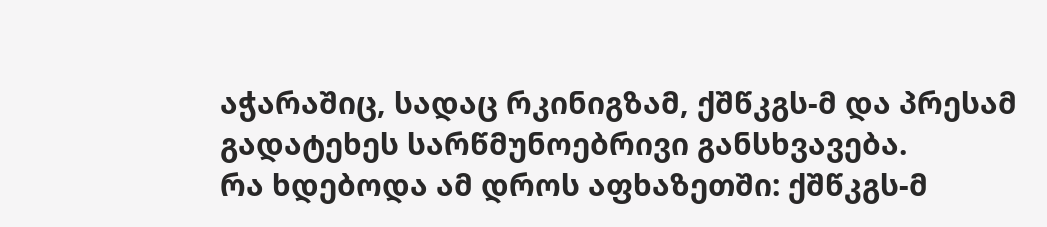აჭარაშიც, სადაც რკინიგზამ, ქშწკგს-მ და პრესამ გადატეხეს სარწმუნოებრივი განსხვავება.
რა ხდებოდა ამ დროს აფხაზეთში: ქშწკგს-მ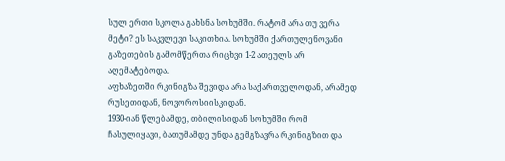სულ ერთი სკოლა გახსნა სოხუმში. რატომ არა თუ ვერა მეტი? ეს საკვლევი საკითხია. სოხუმში ქართულენოვანი გაზეთების გამომწერთა რიცხვი 1-2 ათეულს არ აღემატებოდა.
აფხაზეთში რკინიგზა შევიდა არა საქართველოდან, არამედ რუსეთიდან, ნოვოროსიისკიდან.
1930-იან წლებამდე, თბილისიდან სოხუმში რომ ჩასულიყავი, ბათუმამდე უნდა გემგზავრა რკინიგზით და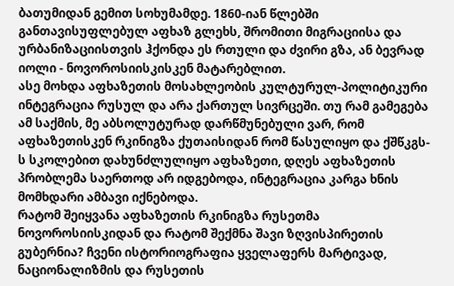ბათუმიდან გემით სოხუმამდე. 1860-იან წლებში განთავისუფლებულ აფხაზ გლეხს, შრომითი მიგრაციისა და ურბანიზაციისთვის ჰქონდა ეს რთული და ძვირი გზა, ან ბევრად იოლი - ნოვოროსიისკისკენ მატარებლით.
ასე მოხდა აფხაზეთის მოსახლეობის კულტურულ-პოლიტიკური ინტეგრაცია რუსულ და არა ქართულ სივრცეში. თუ რამ გამეგება ამ საქმის, მე აბსოლუტურად დარწმუნებული ვარ, რომ აფხაზეთისკენ რკინიგზა ქუთაისიდან რომ წასულიყო და ქშწკგს-ს სკოლებით დახუნძლულიყო აფხაზეთი, დღეს აფხაზეთის პრობლემა საერთოდ არ იდგებოდა, ინტეგრაცია კარგა ხნის მომხდარი ამბავი იქნებოდა.
რატომ შეიყვანა აფხაზეთის რკინიგზა რუსეთმა ნოვოროსიისკიდან და რატომ შექმნა შავი ზღვისპირეთის გუბერნია? ჩვენი ისტორიოგრაფია ყველაფერს მარტივად, ნაციონალიზმის და რუსეთის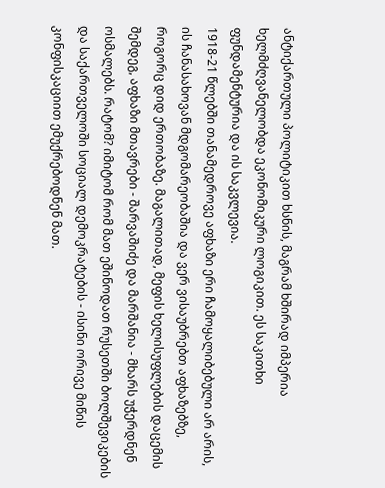ანტიქართული პოლიტიკით ხსნის, მაგრამ ხშირად იმპერია ხელმძღვანელობდა ეკონომიკური ლოგიკით. ეს საკითხი ფუნდამენტურია და ის საკვლევია.
1918-21 წლებში თანამედროვე აფხაზი ერი ჩამოყალიბებული არ არის, ის ჩანასახოვან მდგომარეობაშია და ვერ ვისაუბრებთ აფხაზებზე, როგორც დიდ ერთობაზე. მაგალითად, მეფის ხელისუფლების დაცემის შემდეგ, აფხაზი მთავრები - შარვაშიძე და მარშანია - მხარს უჭერდნენ ოსმალებს. რატომ? იმიტომ რომ მათ ეშინოდათ რუსეთში ბოლშევიკების და საქართველოში სოციალ დემოკრატების - ისინი ორივე მიწის კონფისკაციით ემუქრებოდნენ მათ.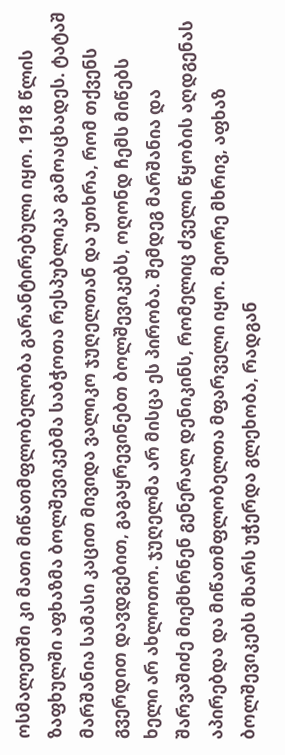ოსმალეთში კი მათი მიწათმფლობელობა გარანტირებული იყო. 1918 წლის ზაფხულში აფხაზმა ბოლშევიკებმა საბჭოთა რესპუბლიკა გამოაცხადეს. ტატაშ მარშანია სამასი კაცით მივიდა ვალიკო ჯუღელთან და უთხრა, რომ თქვენს გვერდით დავდგებით, გაგაყრევინებთ ბოლშევიკებს, ოღონდ ჩემს მიწებს ხელი არ ახლოთო. ჯუღელმა არ მისცა ეს პირობა. შემდეგ მარშანია და შარვაშიძე მიემხრნენ გენერალ დენიკინს, რომელიც ძველი წყობის აღდგენას აპირებდა და მიწათმფლობელთა მფარველი იყო. მეორე მხრივ, აფხაზ ბოლშევიკებს მხარს უჭერდა გლეხობა, რადგან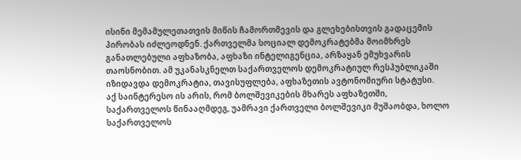ისინი მემამულეთათვის მიწის ჩამორთმევის და გლეხებისთვის გადაცემის პირობას იძლეოდნენ. ქართველმა სოციალ დემოკრატებმა მოიმხრეს განათლებული აფხაზობა, აფხაზი ინტელიგენცია, არზაყან ემუხვარის თაოსნობით. ამ უკანასკნელთ საქართველოს დემოკრატიულ რესპუბლიკაში იზიდავდა დემოკრატია, თავისუფლება, აფხაზეთის ავტონომიური სტატუსი.
აქ საინტერესო ის არის, რომ ბოლშევიკების მხარეს აფხაზეთში, საქართველოს წინააღმდეგ, უამრავი ქართველი ბოლშევიკი მუშაობდა, ხოლო საქართველოს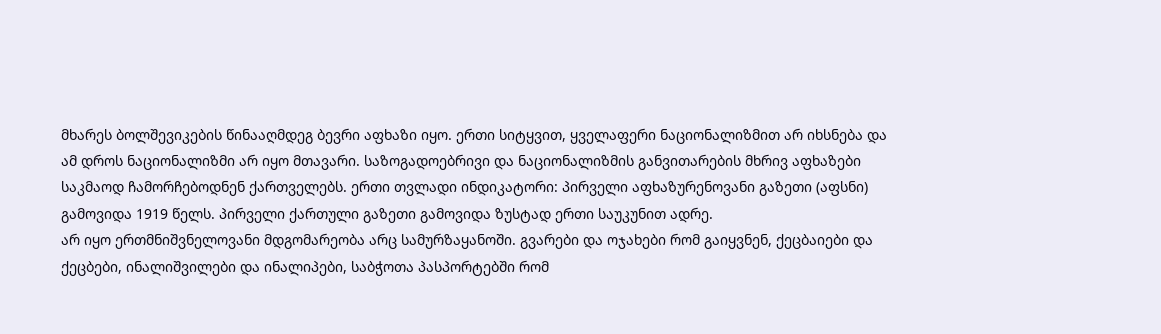მხარეს ბოლშევიკების წინააღმდეგ ბევრი აფხაზი იყო. ერთი სიტყვით, ყველაფერი ნაციონალიზმით არ იხსნება და ამ დროს ნაციონალიზმი არ იყო მთავარი. საზოგადოებრივი და ნაციონალიზმის განვითარების მხრივ აფხაზები საკმაოდ ჩამორჩებოდნენ ქართველებს. ერთი თვლადი ინდიკატორი: პირველი აფხაზურენოვანი გაზეთი (აფსნი) გამოვიდა 1919 წელს. პირველი ქართული გაზეთი გამოვიდა ზუსტად ერთი საუკუნით ადრე.
არ იყო ერთმნიშვნელოვანი მდგომარეობა არც სამურზაყანოში. გვარები და ოჯახები რომ გაიყვნენ, ქეცბაიები და ქეცბები, ინალიშვილები და ინალიპები, საბჭოთა პასპორტებში რომ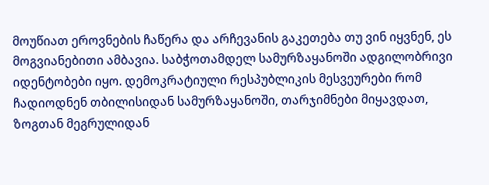მოუწიათ ეროვნების ჩაწერა და არჩევანის გაკეთება თუ ვინ იყვნენ, ეს მოგვიანებითი ამბავია. საბჭოთამდელ სამურზაყანოში ადგილობრივი იდენტობები იყო. დემოკრატიული რესპუბლიკის მესვეურები რომ ჩადიოდნენ თბილისიდან სამურზაყანოში, თარჯიმნები მიყავდათ, ზოგთან მეგრულიდან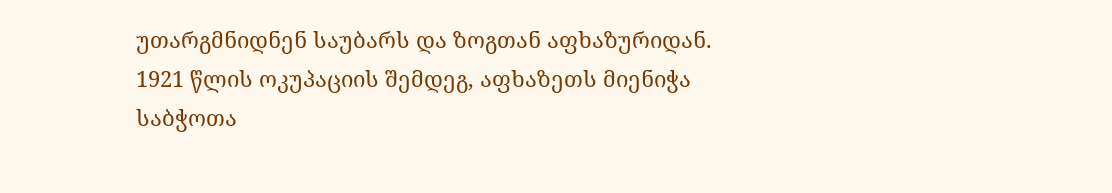უთარგმნიდნენ საუბარს და ზოგთან აფხაზურიდან.
1921 წლის ოკუპაციის შემდეგ, აფხაზეთს მიენიჭა საბჭოთა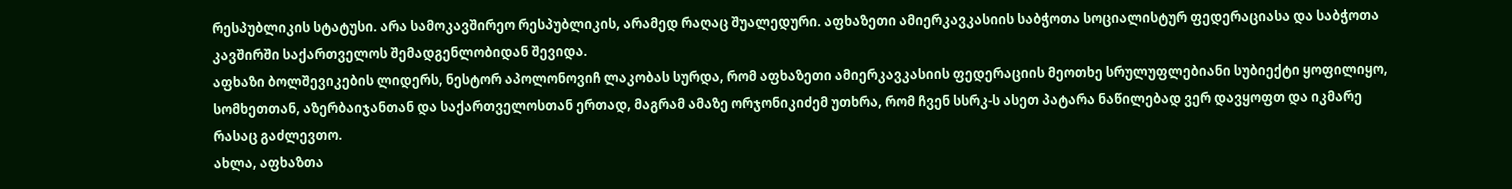რესპუბლიკის სტატუსი. არა სამოკავშირეო რესპუბლიკის, არამედ რაღაც შუალედური. აფხაზეთი ამიერკავკასიის საბჭოთა სოციალისტურ ფედერაციასა და საბჭოთა კავშირში საქართველოს შემადგენლობიდან შევიდა.
აფხაზი ბოლშევიკების ლიდერს, ნესტორ აპოლონოვიჩ ლაკობას სურდა, რომ აფხაზეთი ამიერკავკასიის ფედერაციის მეოთხე სრულუფლებიანი სუბიექტი ყოფილიყო, სომხეთთან, აზერბაიჯანთან და საქართველოსთან ერთად, მაგრამ ამაზე ორჯონიკიძემ უთხრა, რომ ჩვენ სსრკ-ს ასეთ პატარა ნაწილებად ვერ დავყოფთ და იკმარე რასაც გაძლევთო.
ახლა, აფხაზთა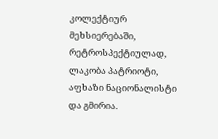კოლექტიურ მეხსიერებაში, რეტროსპექტიულად, ლაკობა პატრიოტი, აფხაზი ნაციონალისტი და გმირია.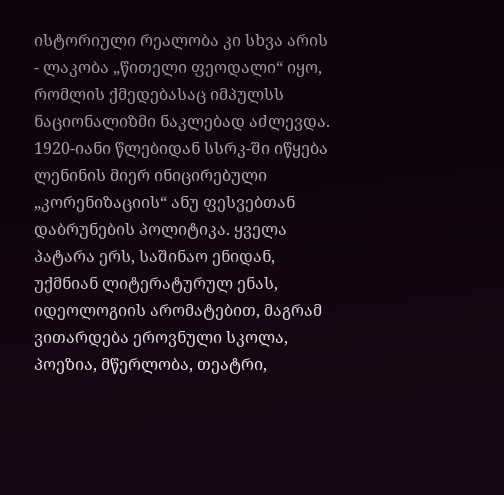ისტორიული რეალობა კი სხვა არის - ლაკობა „წითელი ფეოდალი“ იყო, რომლის ქმედებასაც იმპულსს ნაციონალიზმი ნაკლებად აძლევდა.
1920-იანი წლებიდან სსრკ-ში იწყება ლენინის მიერ ინიცირებული „კორენიზაციის“ ანუ ფესვებთან დაბრუნების პოლიტიკა. ყველა პატარა ერს, საშინაო ენიდან, უქმნიან ლიტერატურულ ენას, იდეოლოგიის არომატებით, მაგრამ ვითარდება ეროვნული სკოლა, პოეზია, მწერლობა, თეატრი,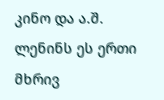კინო და ა.შ. ლენინს ეს ერთი მხრივ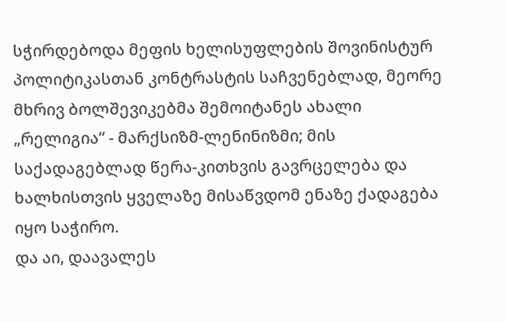სჭირდებოდა მეფის ხელისუფლების შოვინისტურ პოლიტიკასთან კონტრასტის საჩვენებლად, მეორე მხრივ ბოლშევიკებმა შემოიტანეს ახალი „რელიგია“ - მარქსიზმ-ლენინიზმი; მის საქადაგებლად წერა-კითხვის გავრცელება და ხალხისთვის ყველაზე მისაწვდომ ენაზე ქადაგება იყო საჭირო.
და აი, დაავალეს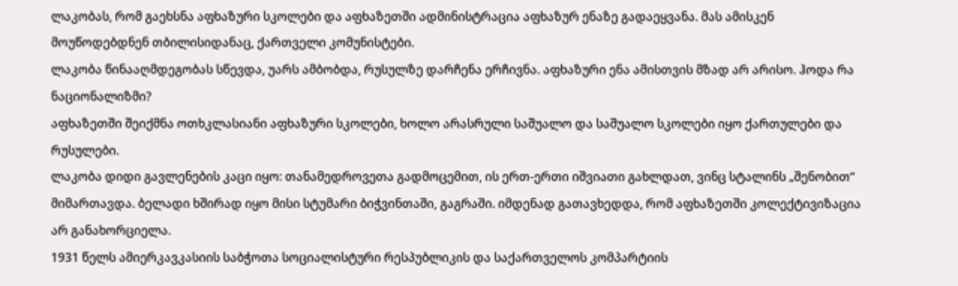ლაკობას, რომ გაეხსნა აფხაზური სკოლები და აფხაზეთში ადმინისტრაცია აფხაზურ ენაზე გადაეყვანა. მას ამისკენ მოუწოდებდნენ თბილისიდანაც, ქართველი კომუნისტები.
ლაკობა წინააღმდეგობას სწევდა, უარს ამბობდა, რუსულზე დარჩენა ერჩივნა. აფხაზური ენა ამისთვის მზად არ არისო. ჰოდა რა ნაციონალიზმი?
აფხაზეთში შეიქმნა ოთხკლასიანი აფხაზური სკოლები, ხოლო არასრული საშუალო და საშუალო სკოლები იყო ქართულები და რუსულები.
ლაკობა დიდი გავლენების კაცი იყო: თანამედროვეთა გადმოცემით, ის ერთ-ერთი იშვიათი გახლდათ, ვინც სტალინს „შენობით“ მიმართავდა. ბელადი ხშირად იყო მისი სტუმარი ბიჭვინთაში, გაგრაში. იმდენად გათავხედდა, რომ აფხაზეთში კოლექტივიზაცია არ განახორციელა.
1931 წელს ამიერკავკასიის საბჭოთა სოციალისტური რესპუბლიკის და საქართველოს კომპარტიის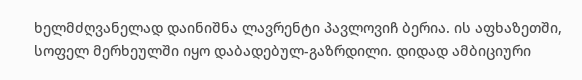ხელმძღვანელად დაინიშნა ლავრენტი პავლოვიჩ ბერია. ის აფხაზეთში, სოფელ მერხეულში იყო დაბადებულ-გაზრდილი. დიდად ამბიციური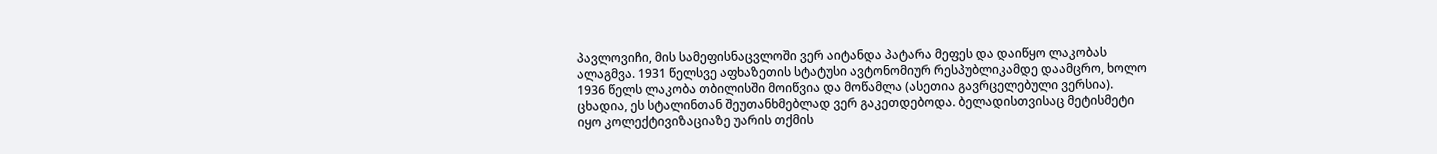პავლოვიჩი, მის სამეფისნაცვლოში ვერ აიტანდა პატარა მეფეს და დაიწყო ლაკობას ალაგმვა. 1931 წელსვე აფხაზეთის სტატუსი ავტონომიურ რესპუბლიკამდე დაამცრო, ხოლო 1936 წელს ლაკობა თბილისში მოიწვია და მოწამლა (ასეთია გავრცელებული ვერსია). ცხადია, ეს სტალინთან შეუთანხმებლად ვერ გაკეთდებოდა. ბელადისთვისაც მეტისმეტი იყო კოლექტივიზაციაზე უარის თქმის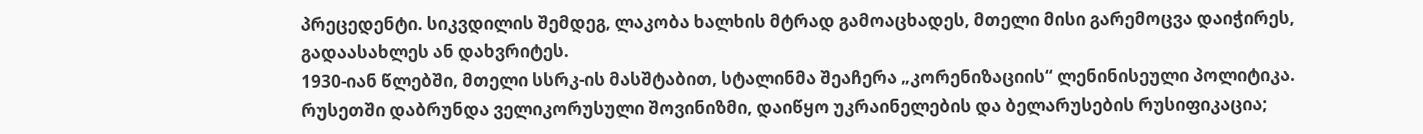პრეცედენტი. სიკვდილის შემდეგ, ლაკობა ხალხის მტრად გამოაცხადეს, მთელი მისი გარემოცვა დაიჭირეს, გადაასახლეს ან დახვრიტეს.
1930-იან წლებში, მთელი სსრკ-ის მასშტაბით, სტალინმა შეაჩერა „კორენიზაციის“ ლენინისეული პოლიტიკა. რუსეთში დაბრუნდა ველიკორუსული შოვინიზმი, დაიწყო უკრაინელების და ბელარუსების რუსიფიკაცია;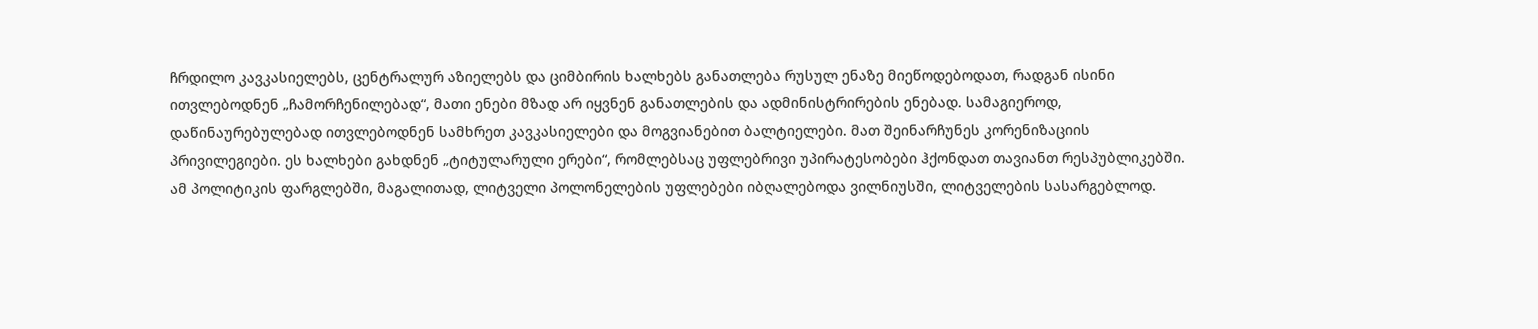ჩრდილო კავკასიელებს, ცენტრალურ აზიელებს და ციმბირის ხალხებს განათლება რუსულ ენაზე მიეწოდებოდათ, რადგან ისინი ითვლებოდნენ „ჩამორჩენილებად“, მათი ენები მზად არ იყვნენ განათლების და ადმინისტრირების ენებად. სამაგიეროდ, დაწინაურებულებად ითვლებოდნენ სამხრეთ კავკასიელები და მოგვიანებით ბალტიელები. მათ შეინარჩუნეს კორენიზაციის პრივილეგიები. ეს ხალხები გახდნენ „ტიტულარული ერები“, რომლებსაც უფლებრივი უპირატესობები ჰქონდათ თავიანთ რესპუბლიკებში.
ამ პოლიტიკის ფარგლებში, მაგალითად, ლიტველი პოლონელების უფლებები იბღალებოდა ვილნიუსში, ლიტველების სასარგებლოდ.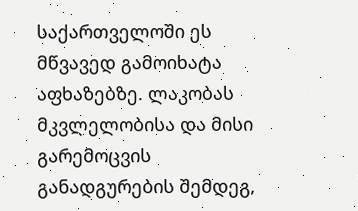საქართველოში ეს მწვავედ გამოიხატა აფხაზებზე. ლაკობას მკვლელობისა და მისი გარემოცვის განადგურების შემდეგ,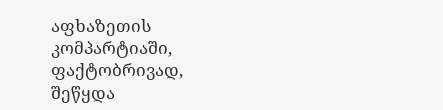აფხაზეთის კომპარტიაში, ფაქტობრივად, შეწყდა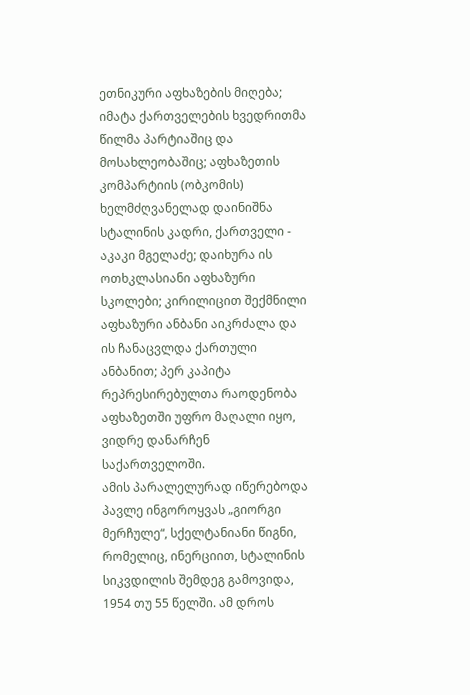ეთნიკური აფხაზების მიღება; იმატა ქართველების ხვედრითმა წილმა პარტიაშიც და მოსახლეობაშიც; აფხაზეთის კომპარტიის (ობკომის) ხელმძღვანელად დაინიშნა სტალინის კადრი, ქართველი - აკაკი მგელაძე; დაიხურა ის ოთხკლასიანი აფხაზური სკოლები; კირილიცით შექმნილი აფხაზური ანბანი აიკრძალა და ის ჩანაცვლდა ქართული ანბანით; პერ კაპიტა რეპრესირებულთა რაოდენობა აფხაზეთში უფრო მაღალი იყო, ვიდრე დანარჩენ საქართველოში.
ამის პარალელურად იწერებოდა პავლე ინგოროყვას „გიორგი მერჩულე“, სქელტანიანი წიგნი, რომელიც, ინერციით, სტალინის სიკვდილის შემდეგ გამოვიდა, 1954 თუ 55 წელში. ამ დროს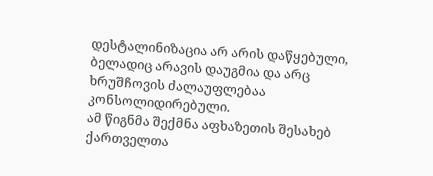დესტალინიზაცია არ არის დაწყებული, ბელადიც არავის დაუგმია და არც ხრუშჩოვის ძალაუფლებაა კონსოლიდირებული.
ამ წიგნმა შექმნა აფხაზეთის შესახებ ქართველთა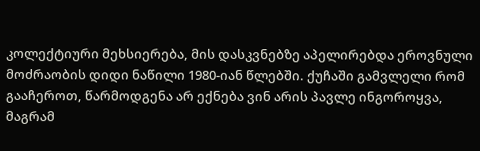კოლექტიური მეხსიერება, მის დასკვნებზე აპელირებდა ეროვნული მოძრაობის დიდი ნაწილი 1980-იან წლებში. ქუჩაში გამვლელი რომ გააჩეროთ, წარმოდგენა არ ექნება ვინ არის პავლე ინგოროყვა, მაგრამ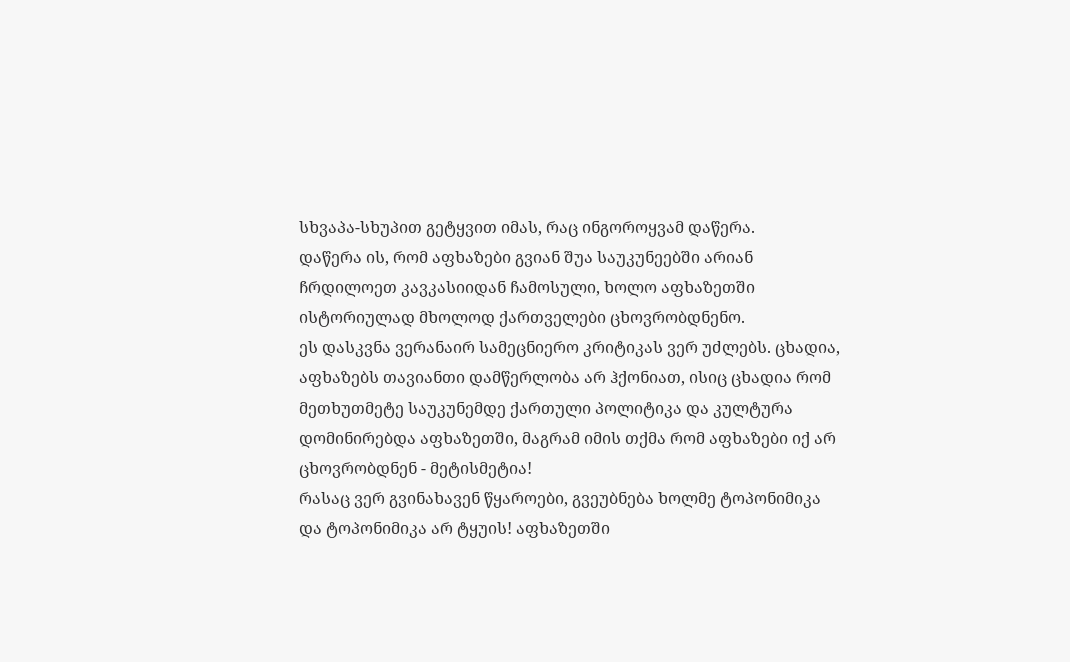სხვაპა-სხუპით გეტყვით იმას, რაც ინგოროყვამ დაწერა.
დაწერა ის, რომ აფხაზები გვიან შუა საუკუნეებში არიან ჩრდილოეთ კავკასიიდან ჩამოსული, ხოლო აფხაზეთში ისტორიულად მხოლოდ ქართველები ცხოვრობდნენო.
ეს დასკვნა ვერანაირ სამეცნიერო კრიტიკას ვერ უძლებს. ცხადია, აფხაზებს თავიანთი დამწერლობა არ ჰქონიათ, ისიც ცხადია რომ მეთხუთმეტე საუკუნემდე ქართული პოლიტიკა და კულტურა დომინირებდა აფხაზეთში, მაგრამ იმის თქმა რომ აფხაზები იქ არ ცხოვრობდნენ - მეტისმეტია!
რასაც ვერ გვინახავენ წყაროები, გვეუბნება ხოლმე ტოპონიმიკა და ტოპონიმიკა არ ტყუის! აფხაზეთში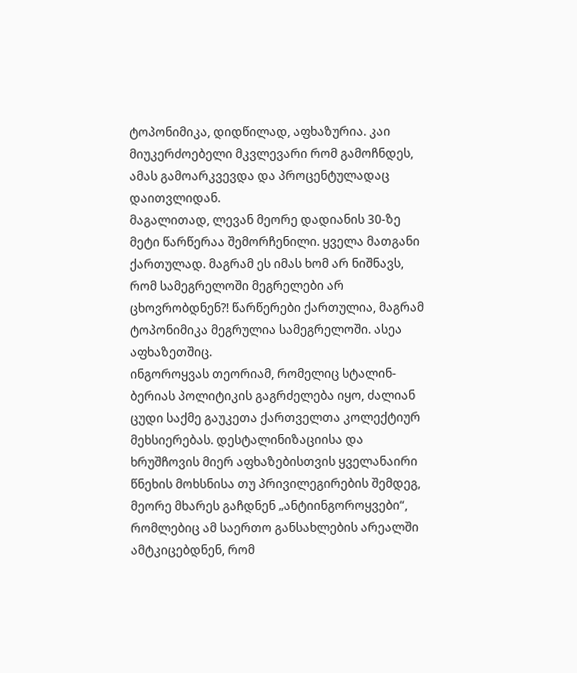ტოპონიმიკა, დიდწილად, აფხაზურია. კაი მიუკერძოებელი მკვლევარი რომ გამოჩნდეს, ამას გამოარკვევდა და პროცენტულადაც დაითვლიდან.
მაგალითად, ლევან მეორე დადიანის 30-ზე მეტი წარწერაა შემორჩენილი. ყველა მათგანი ქართულად. მაგრამ ეს იმას ხომ არ ნიშნავს, რომ სამეგრელოში მეგრელები არ ცხოვრობდნენ?! წარწერები ქართულია, მაგრამ ტოპონიმიკა მეგრულია სამეგრელოში. ასეა აფხაზეთშიც.
ინგოროყვას თეორიამ, რომელიც სტალინ-ბერიას პოლიტიკის გაგრძელება იყო, ძალიან ცუდი საქმე გაუკეთა ქართველთა კოლექტიურ მეხსიერებას. დესტალინიზაციისა და ხრუშჩოვის მიერ აფხაზებისთვის ყველანაირი წნეხის მოხსნისა თუ პრივილეგირების შემდეგ, მეორე მხარეს გაჩდნენ „ანტიინგოროყვები“, რომლებიც ამ საერთო განსახლების არეალში ამტკიცებდნენ, რომ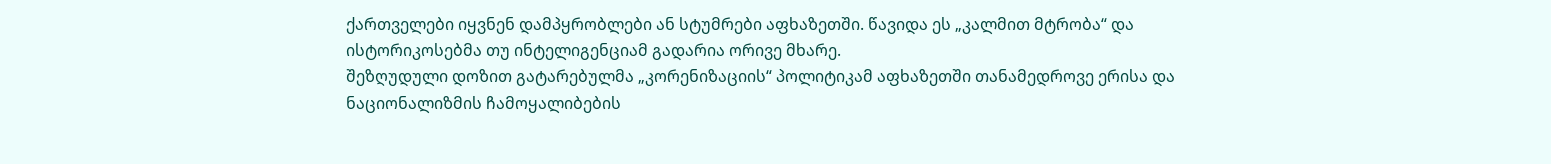ქართველები იყვნენ დამპყრობლები ან სტუმრები აფხაზეთში. წავიდა ეს „კალმით მტრობა“ და ისტორიკოსებმა თუ ინტელიგენციამ გადარია ორივე მხარე.
შეზღუდული დოზით გატარებულმა „კორენიზაციის“ პოლიტიკამ აფხაზეთში თანამედროვე ერისა და ნაციონალიზმის ჩამოყალიბების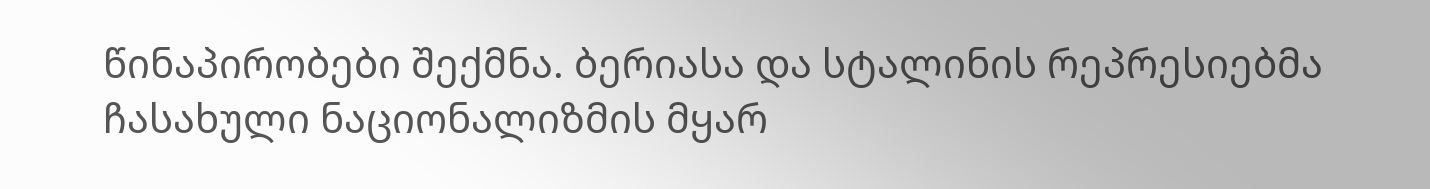წინაპირობები შექმნა. ბერიასა და სტალინის რეპრესიებმა ჩასახული ნაციონალიზმის მყარ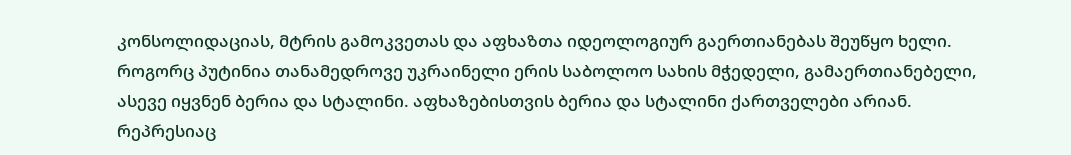კონსოლიდაციას, მტრის გამოკვეთას და აფხაზთა იდეოლოგიურ გაერთიანებას შეუწყო ხელი. როგორც პუტინია თანამედროვე უკრაინელი ერის საბოლოო სახის მჭედელი, გამაერთიანებელი, ასევე იყვნენ ბერია და სტალინი. აფხაზებისთვის ბერია და სტალინი ქართველები არიან. რეპრესიაც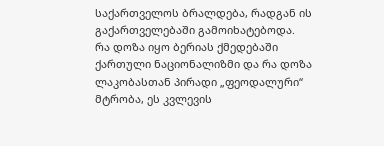საქართველოს ბრალდება, რადგან ის გაქართველებაში გამოიხატებოდა. რა დოზა იყო ბერიას ქმედებაში ქართული ნაციონალიზმი და რა დოზა ლაკობასთან პირადი „ფეოდალური“ მტრობა, ეს კვლევის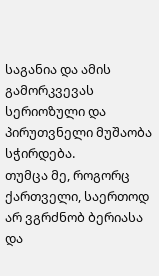საგანია და ამის გამორკვევას სერიოზული და პირუთვნელი მუშაობა სჭირდება.
თუმცა მე, როგორც ქართველი, საერთოდ არ ვგრძნობ ბერიასა და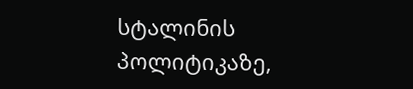სტალინის პოლიტიკაზე,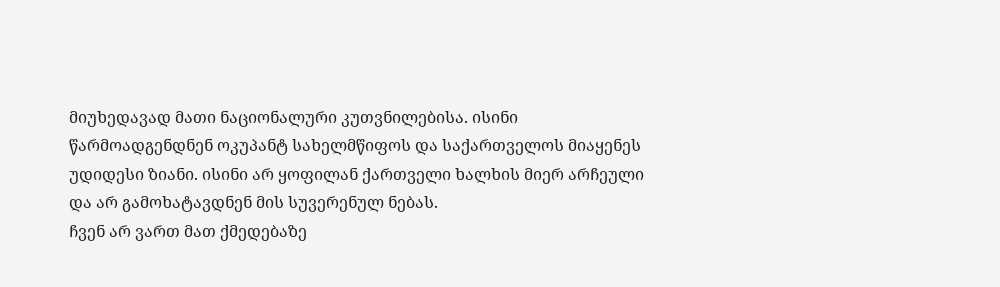მიუხედავად მათი ნაციონალური კუთვნილებისა. ისინი წარმოადგენდნენ ოკუპანტ სახელმწიფოს და საქართველოს მიაყენეს უდიდესი ზიანი. ისინი არ ყოფილან ქართველი ხალხის მიერ არჩეული და არ გამოხატავდნენ მის სუვერენულ ნებას.
ჩვენ არ ვართ მათ ქმედებაზე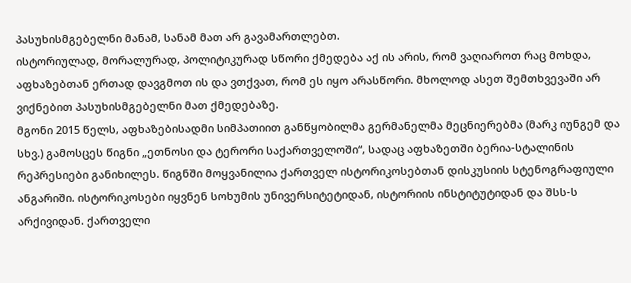პასუხისმგებელნი მანამ, სანამ მათ არ გავამართლებთ.
ისტორიულად, მორალურად, პოლიტიკურად სწორი ქმედება აქ ის არის, რომ ვაღიაროთ რაც მოხდა, აფხაზებთან ერთად დავგმოთ ის და ვთქვათ, რომ ეს იყო არასწორი. მხოლოდ ასეთ შემთხვევაში არ ვიქნებით პასუხისმგებელნი მათ ქმედებაზე.
მგონი 2015 წელს, აფხაზებისადმი სიმპათიით განწყობილმა გერმანელმა მეცნიერებმა (მარკ იუნგემ და სხვ.) გამოსცეს წიგნი „ეთნოსი და ტერორი საქართველოში“, სადაც აფხაზეთში ბერია-სტალინის რეპრესიები განიხილეს. წიგნში მოყვანილია ქართველ ისტორიკოსებთან დისკუსიის სტენოგრაფიული ანგარიში. ისტორიკოსები იყვნენ სოხუმის უნივერსიტეტიდან, ისტორიის ინსტიტუტიდან და შსს-ს არქივიდან. ქართველი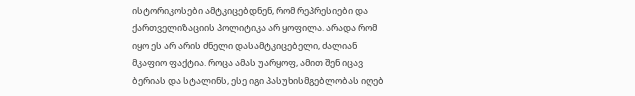ისტორიკოსები ამტკიცებდნენ, რომ რეპრესიები და ქართველიზაციის პოლიტიკა არ ყოფილა. არადა რომ იყო ეს არ არის ძნელი დასამტკიცებელი, ძალიან მკაფიო ფაქტია. როცა ამას უარყოფ, ამით შენ იცავ ბერიას და სტალინს, ესე იგი პასუხისმგებლობას იღებ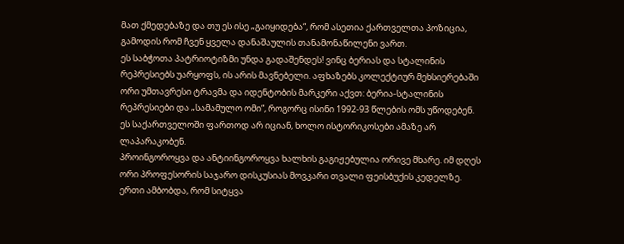მათ ქმედებაზე და თუ ეს ისე „გაიყიდება“, რომ ასეთია ქართველთა პოზიცია, გამოდის რომ ჩვენ ყველა დანაშაულის თანამონაწილენი ვართ.
ეს საბჭოთა პატრიოტიზმი უნდა გადაშენდეს! ვინც ბერიას და სტალინის რეპრესიებს უარყოფს, ის არის მავნებელი. აფხაზებს კოლექტიურ მეხსიერებაში ორი უმთავრესი ტრავმა და იდენტობის მარკერი აქვთ: ბერია-სტალინის რეპრესიები და „სამამულო ომი“, როგორც ისინი 1992-93 წლების ომს უწოდებენ. ეს საქართველოში ფართოდ არ იციან, ხოლო ისტორიკოსები ამაზე არ ლაპარაკობენ.
პროინგოროყვა და ანტიინგოროყვა ხალხის გაგიჟებულია ორივე მხარე. იმ დღეს ორი პროფესორის საჯარო დისკუსიას მოვკარი თვალი ფეისბუქის კედელზე. ერთი ამბობდა, რომ სიტყვა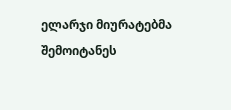ელარჯი მიურატებმა შემოიტანეს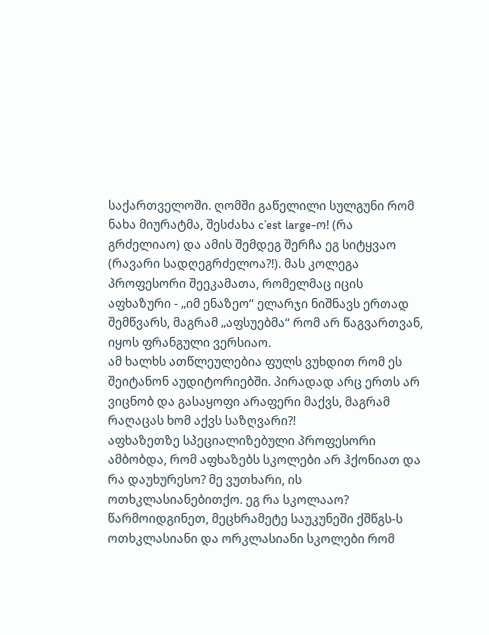საქართველოში. ღომში გაწელილი სულგუნი რომ ნახა მიურატმა, შესძახა c’est large-ო! (რა გრძელიაო) და ამის შემდეგ შერჩა ეგ სიტყვაო (რავარი სადღეგრძელოა?!). მას კოლეგა პროფესორი შეეკამათა, რომელმაც იცის აფხაზური - „იმ ენაზეო“ ელარჯი ნიშნავს ერთად შემწვარს, მაგრამ „აფსუებმა“ რომ არ წაგვართვან, იყოს ფრანგული ვერსიაო.
ამ ხალხს ათწლეულებია ფულს ვუხდით რომ ეს შეიტანონ აუდიტორიებში. პირადად არც ერთს არ ვიცნობ და გასაყოფი არაფერი მაქვს, მაგრამ რაღაცას ხომ აქვს საზღვარი?!
აფხაზეთზე სპეციალიზებული პროფესორი ამბობდა, რომ აფხაზებს სკოლები არ ჰქონიათ და რა დაუხურესო? მე ვუთხარი, ის ოთხკლასიანებითქო. ეგ რა სკოლააო?
წარმოიდგინეთ, მეცხრამეტე საუკუნეში ქშწგს-ს ოთხკლასიანი და ორკლასიანი სკოლები რომ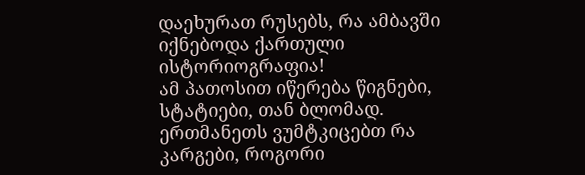დაეხურათ რუსებს, რა ამბავში იქნებოდა ქართული ისტორიოგრაფია!
ამ პათოსით იწერება წიგნები, სტატიები, თან ბლომად. ერთმანეთს ვუმტკიცებთ რა კარგები, როგორი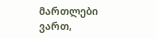მართლები ვართ,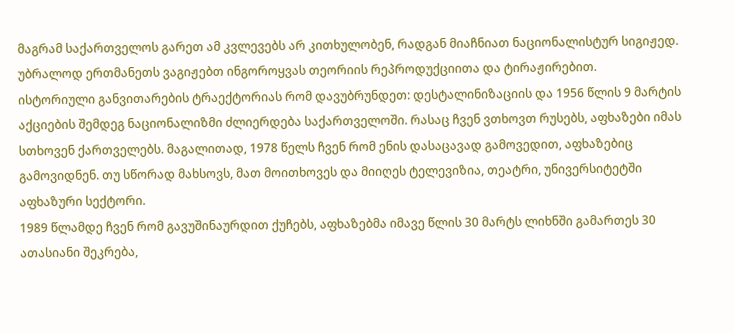მაგრამ საქართველოს გარეთ ამ კვლევებს არ კითხულობენ, რადგან მიაჩნიათ ნაციონალისტურ სიგიჟედ. უბრალოდ ერთმანეთს ვაგიჟებთ ინგოროყვას თეორიის რეპროდუქციითა და ტირაჟირებით.
ისტორიული განვითარების ტრაექტორიას რომ დავუბრუნდეთ: დესტალინიზაციის და 1956 წლის 9 მარტის აქციების შემდეგ ნაციონალიზმი ძლიერდება საქართველოში. რასაც ჩვენ ვთხოვთ რუსებს, აფხაზები იმას სთხოვენ ქართველებს. მაგალითად, 1978 წელს ჩვენ რომ ენის დასაცავად გამოვედით, აფხაზებიც გამოვიდნენ. თუ სწორად მახსოვს, მათ მოითხოვეს და მიიღეს ტელევიზია, თეატრი, უნივერსიტეტში აფხაზური სექტორი.
1989 წლამდე ჩვენ რომ გავუშინაურდით ქუჩებს, აფხაზებმა იმავე წლის 30 მარტს ლიხნში გამართეს 30 ათასიანი შეკრება,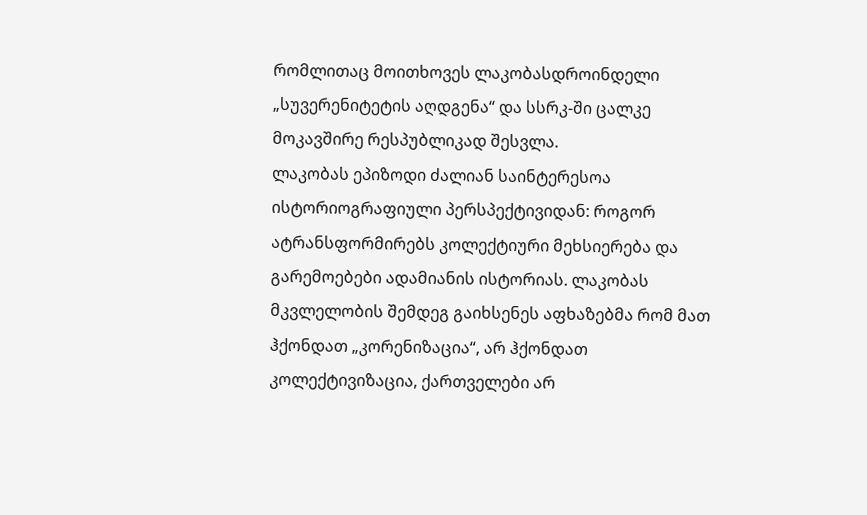რომლითაც მოითხოვეს ლაკობასდროინდელი „სუვერენიტეტის აღდგენა“ და სსრკ-ში ცალკე მოკავშირე რესპუბლიკად შესვლა.
ლაკობას ეპიზოდი ძალიან საინტერესოა ისტორიოგრაფიული პერსპექტივიდან: როგორ ატრანსფორმირებს კოლექტიური მეხსიერება და გარემოებები ადამიანის ისტორიას. ლაკობას მკვლელობის შემდეგ გაიხსენეს აფხაზებმა რომ მათ ჰქონდათ „კორენიზაცია“, არ ჰქონდათ კოლექტივიზაცია, ქართველები არ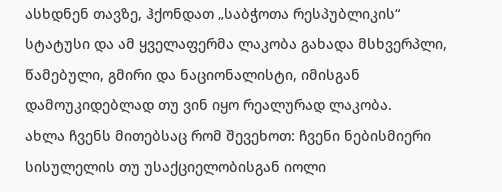ასხდნენ თავზე, ჰქონდათ „საბჭოთა რესპუბლიკის“ სტატუსი და ამ ყველაფერმა ლაკობა გახადა მსხვერპლი, წამებული, გმირი და ნაციონალისტი, იმისგან დამოუკიდებლად თუ ვინ იყო რეალურად ლაკობა.
ახლა ჩვენს მითებსაც რომ შევეხოთ: ჩვენი ნებისმიერი სისულელის თუ უსაქციელობისგან იოლი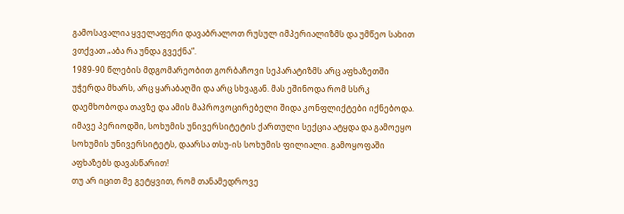გამოსავალია ყველაფერი დავაბრალოთ რუსულ იმპერიალიზმს და უმწეო სახით ვთქვათ „აბა რა უნდა გვექნა“.
1989-90 წლების მდგომარეობით გორბაჩოვი სეპარატიზმს არც აფხაზეთში უჭერდა მხარს, არც ყარაბაღში და არც სხვაგან. მას ეშინოდა რომ სსრკ დაემხობოდა თავზე და ამის მაპროვოცირებელი შიდა კონფლიქტები იქნებოდა.
იმავე პერიოდში, სოხუმის უნივერსიტეტის ქართული სექცია ატყდა და გამოეყო სოხუმის უნივერსიტეტს, დაარსა თსუ-ის სოხუმის ფილიალი. გამოყოფაში აფხაზებს დავასწარით!
თუ არ იცით მე გეტყვით, რომ თანამედროვე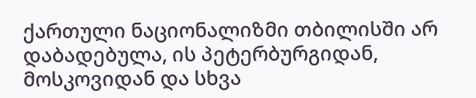ქართული ნაციონალიზმი თბილისში არ დაბადებულა, ის პეტერბურგიდან, მოსკოვიდან და სხვა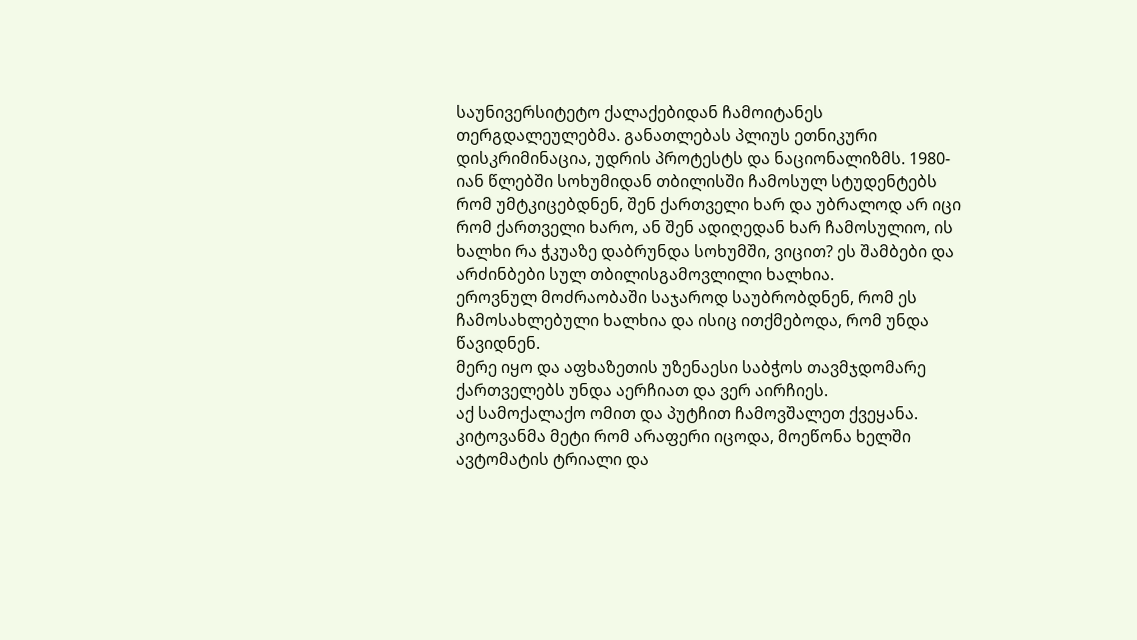საუნივერსიტეტო ქალაქებიდან ჩამოიტანეს თერგდალეულებმა. განათლებას პლიუს ეთნიკური დისკრიმინაცია, უდრის პროტესტს და ნაციონალიზმს. 1980-იან წლებში სოხუმიდან თბილისში ჩამოსულ სტუდენტებს რომ უმტკიცებდნენ, შენ ქართველი ხარ და უბრალოდ არ იცი რომ ქართველი ხარო, ან შენ ადიღედან ხარ ჩამოსულიო, ის ხალხი რა ჭკუაზე დაბრუნდა სოხუმში, ვიცით? ეს შამბები და არძინბები სულ თბილისგამოვლილი ხალხია.
ეროვნულ მოძრაობაში საჯაროდ საუბრობდნენ, რომ ეს ჩამოსახლებული ხალხია და ისიც ითქმებოდა, რომ უნდა წავიდნენ.
მერე იყო და აფხაზეთის უზენაესი საბჭოს თავმჯდომარე ქართველებს უნდა აერჩიათ და ვერ აირჩიეს.
აქ სამოქალაქო ომით და პუტჩით ჩამოვშალეთ ქვეყანა. კიტოვანმა მეტი რომ არაფერი იცოდა, მოეწონა ხელში ავტომატის ტრიალი და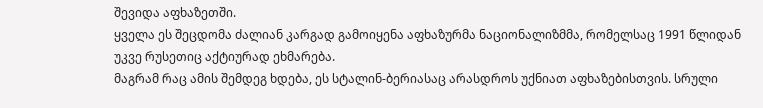შევიდა აფხაზეთში.
ყველა ეს შეცდომა ძალიან კარგად გამოიყენა აფხაზურმა ნაციონალიზმმა, რომელსაც 1991 წლიდან უკვე რუსეთიც აქტიურად ეხმარება.
მაგრამ რაც ამის შემდეგ ხდება, ეს სტალინ-ბერიასაც არასდროს უქნიათ აფხაზებისთვის. სრული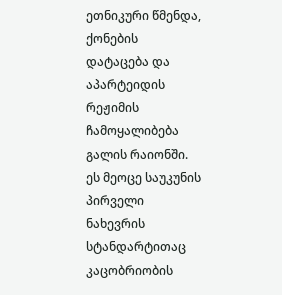ეთნიკური წმენდა, ქონების დატაცება და აპარტეიდის რეჟიმის ჩამოყალიბება გალის რაიონში. ეს მეოცე საუკუნის პირველი ნახევრის სტანდარტითაც კაცობრიობის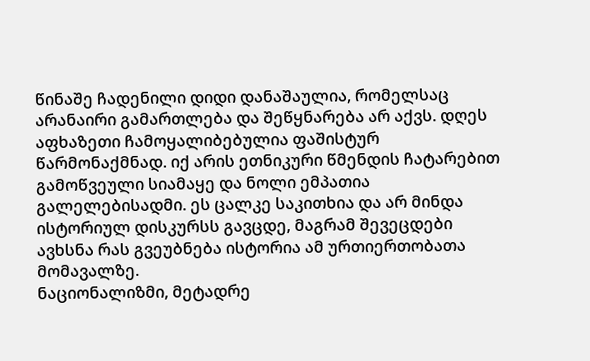წინაშე ჩადენილი დიდი დანაშაულია, რომელსაც არანაირი გამართლება და შეწყნარება არ აქვს. დღეს აფხაზეთი ჩამოყალიბებულია ფაშისტურ წარმონაქმნად. იქ არის ეთნიკური წმენდის ჩატარებით გამოწვეული სიამაყე და ნოლი ემპათია გალელებისადმი. ეს ცალკე საკითხია და არ მინდა ისტორიულ დისკურსს გავცდე, მაგრამ შევეცდები ავხსნა რას გვეუბნება ისტორია ამ ურთიერთობათა მომავალზე.
ნაციონალიზმი, მეტადრე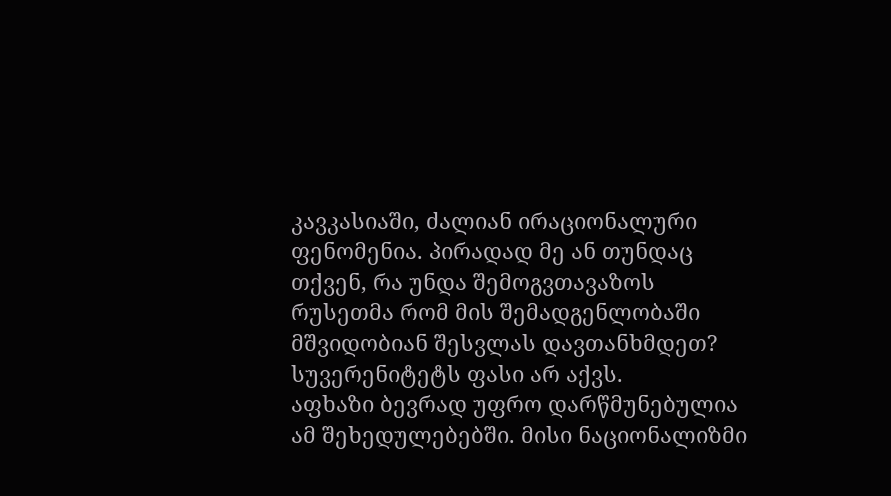კავკასიაში, ძალიან ირაციონალური ფენომენია. პირადად მე ან თუნდაც თქვენ, რა უნდა შემოგვთავაზოს რუსეთმა რომ მის შემადგენლობაში მშვიდობიან შესვლას დავთანხმდეთ? სუვერენიტეტს ფასი არ აქვს.
აფხაზი ბევრად უფრო დარწმუნებულია ამ შეხედულებებში. მისი ნაციონალიზმი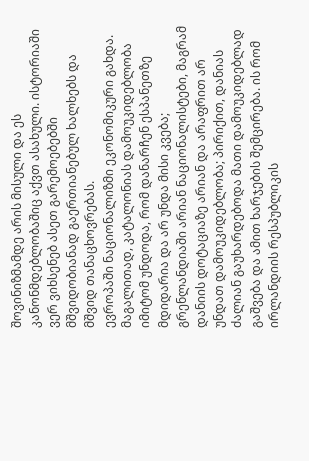შოვინიზმამდე არის მისული და ეს კანონმდებლობაშიც აქვთ ასახული. ისტორიაში ვერ ვიხსენებ ასეთ გარემოებებში მშვიდობიანად გაერთიანებულ ხალხებს და მშვიდ თანაცხოვრებას.
ევროპაში ნაციონალიზმი ეკონომიკური გახდა. მაგალითად, კატალონიას დამოუკიდებლობა იმიტომ უნდოდა, რომ დანარჩენ ესპანეთზე მდიდარია და არ უნდა მისი კვება; გრენლანდიაში არიან ნაციონალისტები, მაგრამ დანიის დოტაციაზე არიან და არაფრით არ უნდათ დამოუკიდებლობა; პირიქით, დანიას ძალიან გაუხარდებოდა მათი დამოუკიდებლად გაშვება და ამით ხარჯების შემცირება. ის რომ ირლანდიის რესპუბლიკის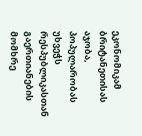ეკონომიკამ ბრიტანეთისას აჯობა, პოპულარობას უხვეჭს რესპუბლიკასთან გაერთიანების მომხრე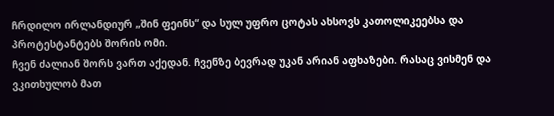ჩრდილო ირლანდიურ „შინ ფეინს“ და სულ უფრო ცოტას ახსოვს კათოლიკეებსა და პროტესტანტებს შორის ომი.
ჩვენ ძალიან შორს ვართ აქედან. ჩვენზე ბევრად უკან არიან აფხაზები. რასაც ვისმენ და ვკითხულობ მათ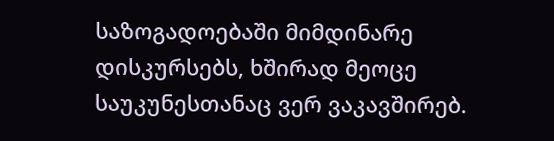საზოგადოებაში მიმდინარე დისკურსებს, ხშირად მეოცე საუკუნესთანაც ვერ ვაკავშირებ.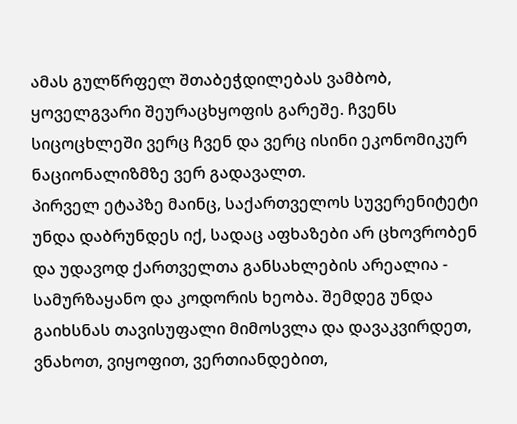ამას გულწრფელ შთაბეჭდილებას ვამბობ, ყოველგვარი შეურაცხყოფის გარეშე. ჩვენს სიცოცხლეში ვერც ჩვენ და ვერც ისინი ეკონომიკურ ნაციონალიზმზე ვერ გადავალთ.
პირველ ეტაპზე მაინც, საქართველოს სუვერენიტეტი უნდა დაბრუნდეს იქ, სადაც აფხაზები არ ცხოვრობენ და უდავოდ ქართველთა განსახლების არეალია - სამურზაყანო და კოდორის ხეობა. შემდეგ უნდა გაიხსნას თავისუფალი მიმოსვლა და დავაკვირდეთ, ვნახოთ, ვიყოფით, ვერთიანდებით,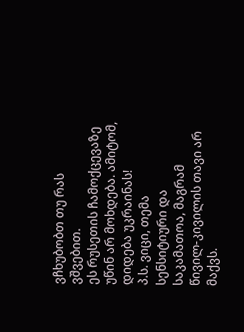ვჩხუბობთ თუ რას ვშვებით.
ეს რუსეთის ჩამოქცევაზე უწინ არ მოხდება. ამიტომ, დიდება უკრაინას!
პ.ს. ვიცი, თემა სენსიტიური და საკამათოა, მაგრამ წივილ-კივილის თავი არ მაქვს.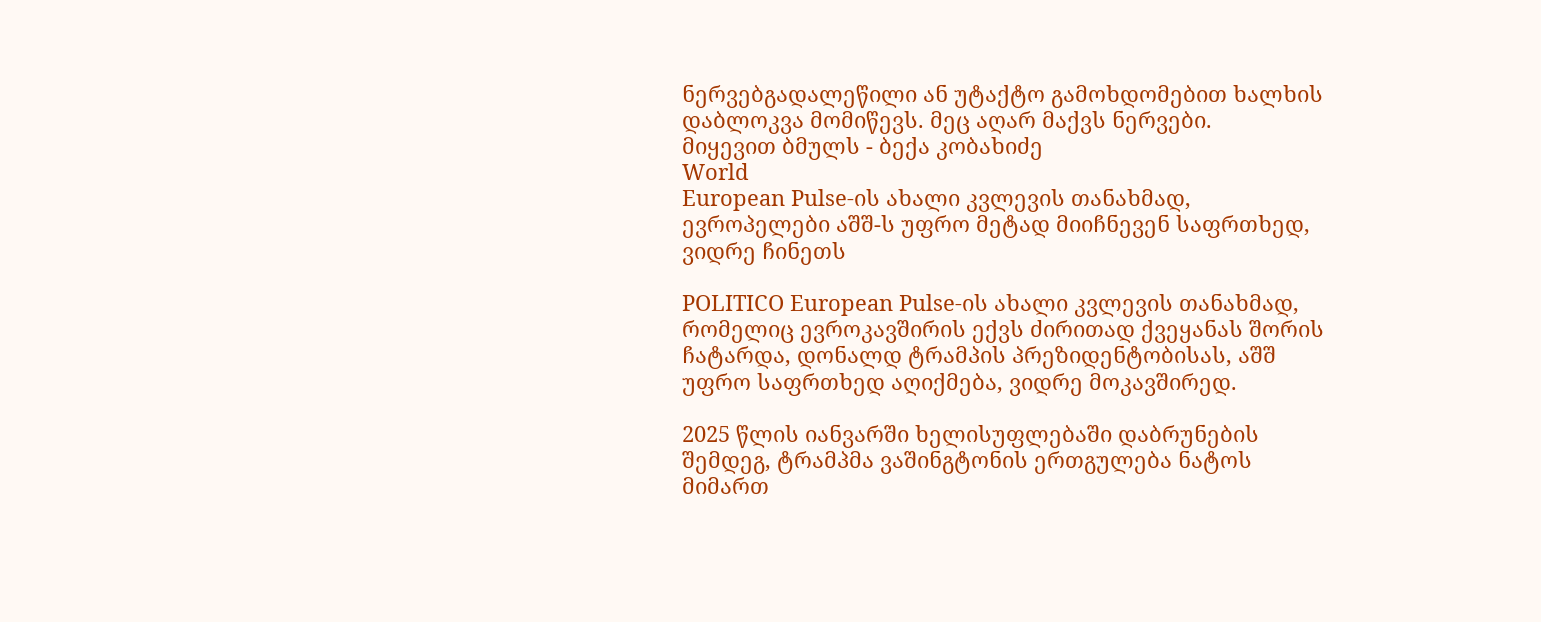ნერვებგადალეწილი ან უტაქტო გამოხდომებით ხალხის დაბლოკვა მომიწევს. მეც აღარ მაქვს ნერვები.
მიყევით ბმულს - ბექა კობახიძე
World
European Pulse-ის ახალი კვლევის თანახმად, ევროპელები აშშ-ს უფრო მეტად მიიჩნევენ საფრთხედ, ვიდრე ჩინეთს

POLITICO European Pulse-ის ახალი კვლევის თანახმად, რომელიც ევროკავშირის ექვს ძირითად ქვეყანას შორის ჩატარდა, დონალდ ტრამპის პრეზიდენტობისას, აშშ უფრო საფრთხედ აღიქმება, ვიდრე მოკავშირედ.

2025 წლის იანვარში ხელისუფლებაში დაბრუნების შემდეგ, ტრამპმა ვაშინგტონის ერთგულება ნატოს მიმართ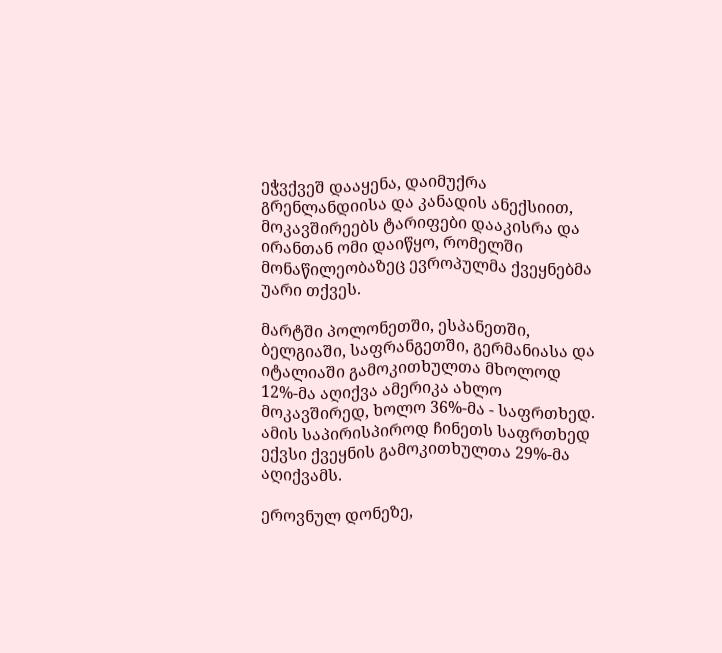ეჭვქვეშ დააყენა, დაიმუქრა გრენლანდიისა და კანადის ანექსიით, მოკავშირეებს ტარიფები დააკისრა და ირანთან ომი დაიწყო, რომელში მონაწილეობაზეც ევროპულმა ქვეყნებმა უარი თქვეს.

მარტში პოლონეთში, ესპანეთში, ბელგიაში, საფრანგეთში, გერმანიასა და იტალიაში გამოკითხულთა მხოლოდ 12%-მა აღიქვა ამერიკა ახლო მოკავშირედ, ხოლო 36%-მა - საფრთხედ. ამის საპირისპიროდ ჩინეთს საფრთხედ ექვსი ქვეყნის გამოკითხულთა 29%-მა აღიქვამს.

ეროვნულ დონეზე,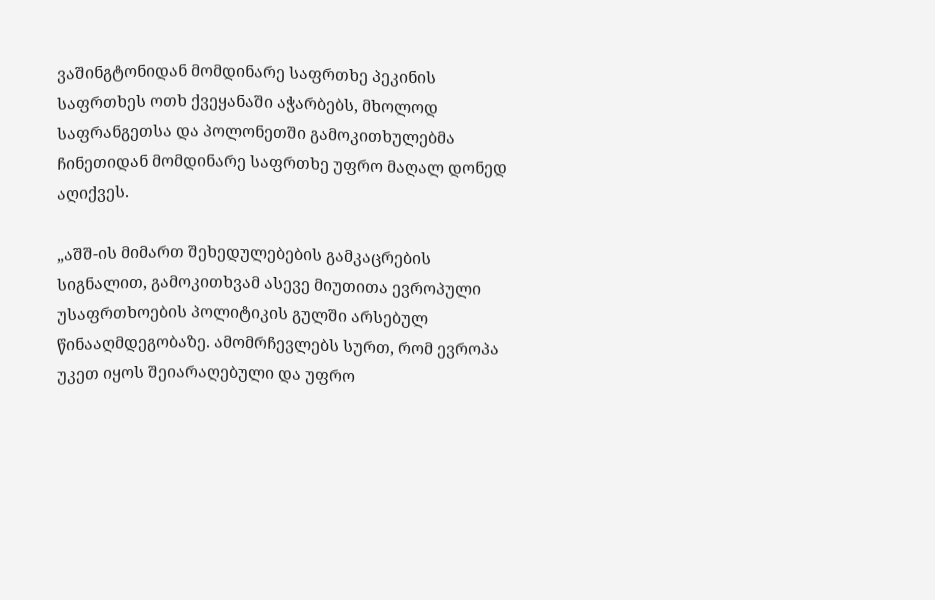ვაშინგტონიდან მომდინარე საფრთხე პეკინის საფრთხეს ოთხ ქვეყანაში აჭარბებს, მხოლოდ საფრანგეთსა და პოლონეთში გამოკითხულებმა ჩინეთიდან მომდინარე საფრთხე უფრო მაღალ დონედ აღიქვეს.

„აშშ-ის მიმართ შეხედულებების გამკაცრების სიგნალით, გამოკითხვამ ასევე მიუთითა ევროპული უსაფრთხოების პოლიტიკის გულში არსებულ წინააღმდეგობაზე. ამომრჩევლებს სურთ, რომ ევროპა უკეთ იყოს შეიარაღებული და უფრო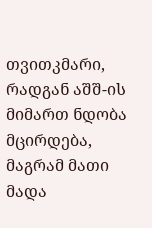თვითკმარი, რადგან აშშ-ის მიმართ ნდობა მცირდება, მაგრამ მათი მადა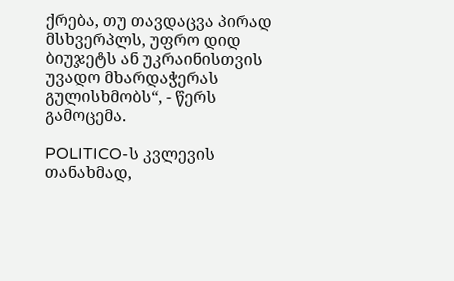ქრება, თუ თავდაცვა პირად მსხვერპლს, უფრო დიდ ბიუჯეტს ან უკრაინისთვის უვადო მხარდაჭერას გულისხმობს“, - წერს გამოცემა.

POLITICO-ს კვლევის თანახმად,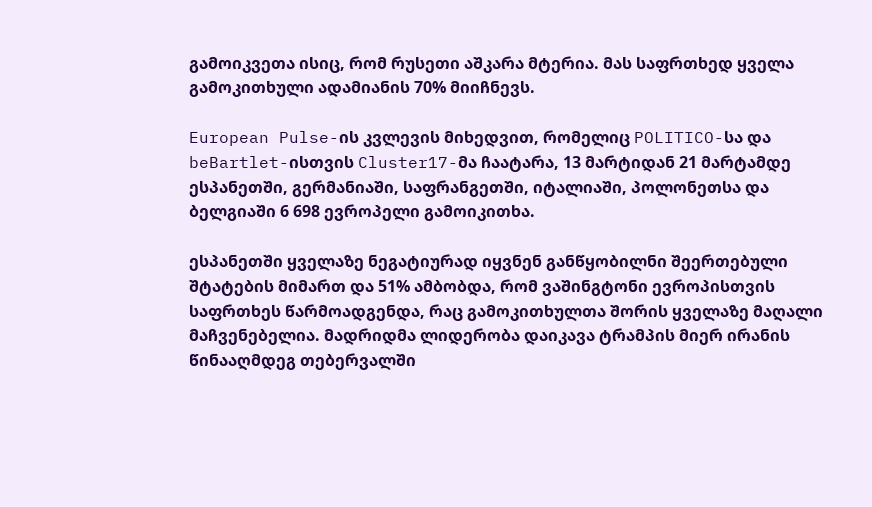გამოიკვეთა ისიც, რომ რუსეთი აშკარა მტერია. მას საფრთხედ ყველა გამოკითხული ადამიანის 70% მიიჩნევს.

European Pulse-ის კვლევის მიხედვით, რომელიც POLITICO-სა და beBartlet-ისთვის Cluster17-მა ჩაატარა, 13 მარტიდან 21 მარტამდე ესპანეთში, გერმანიაში, საფრანგეთში, იტალიაში, პოლონეთსა და ბელგიაში 6 698 ევროპელი გამოიკითხა.

ესპანეთში ყველაზე ნეგატიურად იყვნენ განწყობილნი შეერთებული შტატების მიმართ და 51% ამბობდა, რომ ვაშინგტონი ევროპისთვის საფრთხეს წარმოადგენდა, რაც გამოკითხულთა შორის ყველაზე მაღალი მაჩვენებელია. მადრიდმა ლიდერობა დაიკავა ტრამპის მიერ ირანის წინააღმდეგ თებერვალში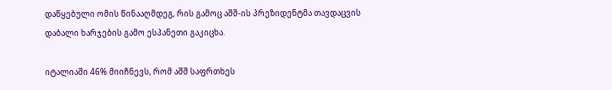დაწყებული ომის წინააღმდეგ, რის გამოც აშშ-ის პრეზიდენტმა თავდაცვის დაბალი ხარჯების გამო ესპანეთი გაკიცხა.

იტალიაში 46% მიიჩნევს, რომ აშშ საფრთხეს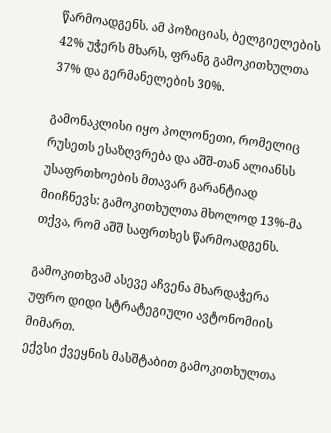წარმოადგენს. ამ პოზიციას, ბელგიელების 42% უჭერს მხარს, ფრანგ გამოკითხულთა 37% და გერმანელების 30%.

გამონაკლისი იყო პოლონეთი, რომელიც რუსეთს ესაზღვრება და აშშ-თან ალიანსს უსაფრთხოების მთავარ გარანტიად მიიჩნევს: გამოკითხულთა მხოლოდ 13%-მა თქვა, რომ აშშ საფრთხეს წარმოადგენს.

გამოკითხვამ ასევე აჩვენა მხარდაჭერა უფრო დიდი სტრატეგიული ავტონომიის მიმართ.
ექვსი ქვეყნის მასშტაბით გამოკითხულთა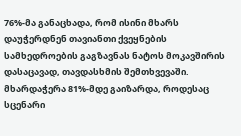76%-მა განაცხადა, რომ ისინი მხარს დაუჭერდნენ თავიანთი ქვეყნების სამხედროების გაგზავნას ნატოს მოკავშირის დასაცავად, თავდასხმის შემთხვევაში. მხარდაჭერა 81%-მდე გაიზარდა, როდესაც სცენარი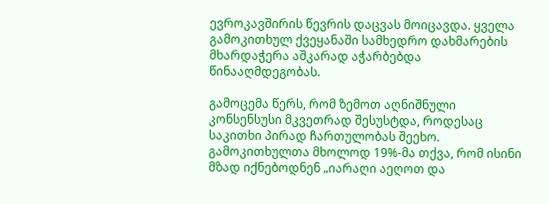ევროკავშირის წევრის დაცვას მოიცავდა. ყველა გამოკითხულ ქვეყანაში სამხედრო დახმარების მხარდაჭერა აშკარად აჭარბებდა წინააღმდეგობას.

გამოცემა წერს, რომ ზემოთ აღნიშნული კონსენსუსი მკვეთრად შესუსტდა, როდესაც საკითხი პირად ჩართულობას შეეხო. გამოკითხულთა მხოლოდ 19%-მა თქვა, რომ ისინი მზად იქნებოდნენ „იარაღი აეღოთ და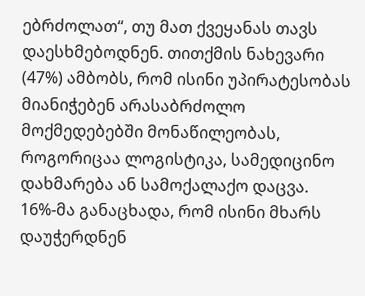ებრძოლათ“, თუ მათ ქვეყანას თავს დაესხმებოდნენ. თითქმის ნახევარი (47%) ამბობს, რომ ისინი უპირატესობას მიანიჭებენ არასაბრძოლო მოქმედებებში მონაწილეობას, როგორიცაა ლოგისტიკა, სამედიცინო დახმარება ან სამოქალაქო დაცვა. 16%-მა განაცხადა, რომ ისინი მხარს დაუჭერდნენ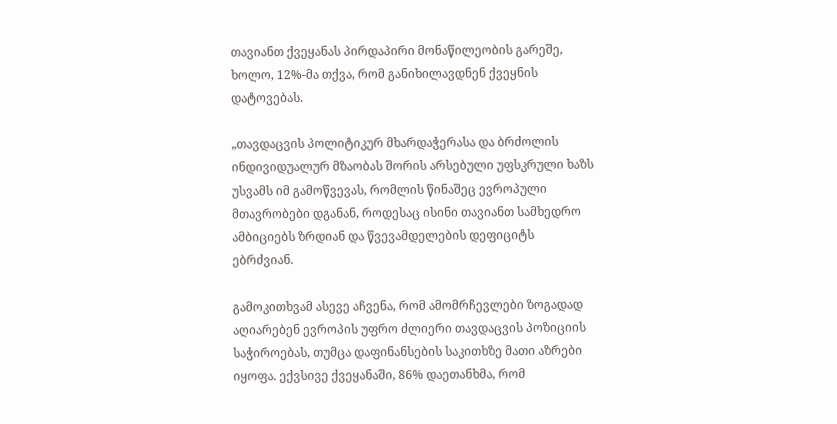თავიანთ ქვეყანას პირდაპირი მონაწილეობის გარეშე, ხოლო, 12%-მა თქვა, რომ განიხილავდნენ ქვეყნის დატოვებას.

„თავდაცვის პოლიტიკურ მხარდაჭერასა და ბრძოლის ინდივიდუალურ მზაობას შორის არსებული უფსკრული ხაზს უსვამს იმ გამოწვევას, რომლის წინაშეც ევროპული მთავრობები დგანან, როდესაც ისინი თავიანთ სამხედრო ამბიციებს ზრდიან და წვევამდელების დეფიციტს ებრძვიან.

გამოკითხვამ ასევე აჩვენა, რომ ამომრჩევლები ზოგადად აღიარებენ ევროპის უფრო ძლიერი თავდაცვის პოზიციის საჭიროებას, თუმცა დაფინანსების საკითხზე მათი აზრები იყოფა. ექვსივე ქვეყანაში, 86% დაეთანხმა, რომ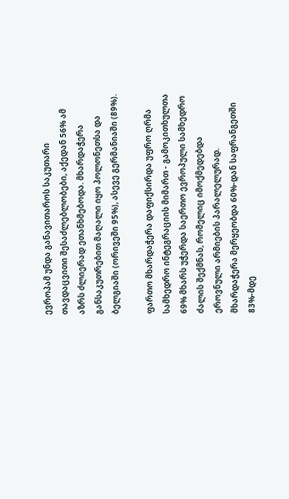ევროპამ უნდა განავითაროს საკუთარი თავდაცვითი შესაძლებლობები, აქედან 56% ამ აზრს ძლიერად ეთანხმებოდა. მხარდაჭერა განსაკუთრებით მაღალი იყო პოლონეთსა და ბელგიაში (ორივეში 95%), ასევე გერმანიაში (89%).

ფართო მხარდაჭერა დაფიქსირდა უფრო ღრმა სამხედრო ინტეგრაციის მიმართ - გამოკითხულთა 69% მხარს უჭერდა საერთო ევროპული სამხედრო ძალის შექმნას, რომელიც იმოქმედებდა ეროვნული არმიების პარალელურად. მხარდაჭერა მერყეობდა 60%-დან საფრანგეთში 83%-მდე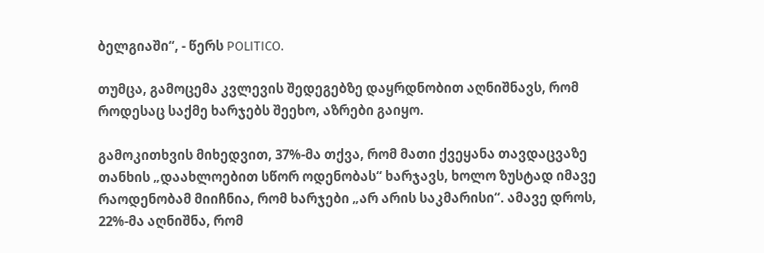ბელგიაში“, - წერს POLITICO.

თუმცა, გამოცემა კვლევის შედეგებზე დაყრდნობით აღნიშნავს, რომ როდესაც საქმე ხარჯებს შეეხო, აზრები გაიყო.

გამოკითხვის მიხედვით, 37%-მა თქვა, რომ მათი ქვეყანა თავდაცვაზე თანხის „დაახლოებით სწორ ოდენობას“ ხარჯავს, ხოლო ზუსტად იმავე რაოდენობამ მიიჩნია, რომ ხარჯები „არ არის საკმარისი“. ამავე დროს, 22%-მა აღნიშნა, რომ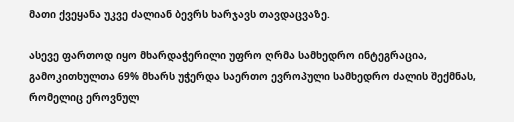მათი ქვეყანა უკვე ძალიან ბევრს ხარჯავს თავდაცვაზე.

ასევე ფართოდ იყო მხარდაჭერილი უფრო ღრმა სამხედრო ინტეგრაცია, გამოკითხულთა 69% მხარს უჭერდა საერთო ევროპული სამხედრო ძალის შექმნას, რომელიც ეროვნულ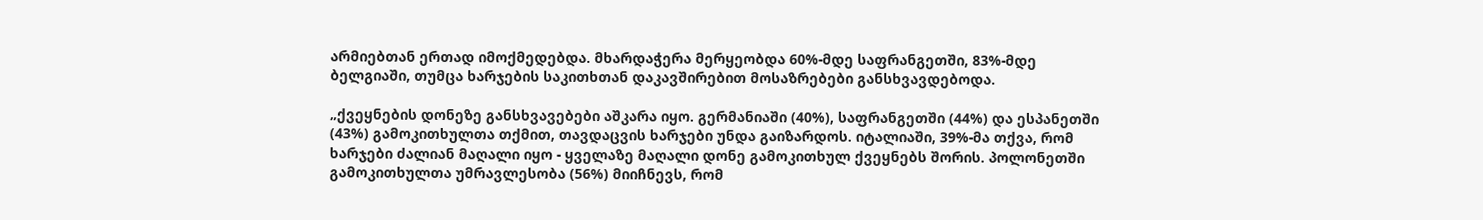არმიებთან ერთად იმოქმედებდა. მხარდაჭერა მერყეობდა 60%-მდე საფრანგეთში, 83%-მდე ბელგიაში, თუმცა ხარჯების საკითხთან დაკავშირებით მოსაზრებები განსხვავდებოდა.

„ქვეყნების დონეზე განსხვავებები აშკარა იყო. გერმანიაში (40%), საფრანგეთში (44%) და ესპანეთში (43%) გამოკითხულთა თქმით, თავდაცვის ხარჯები უნდა გაიზარდოს. იტალიაში, 39%-მა თქვა, რომ ხარჯები ძალიან მაღალი იყო - ყველაზე მაღალი დონე გამოკითხულ ქვეყნებს შორის. პოლონეთში გამოკითხულთა უმრავლესობა (56%) მიიჩნევს, რომ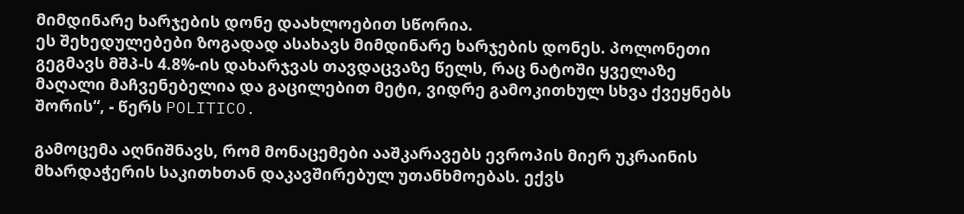მიმდინარე ხარჯების დონე დაახლოებით სწორია.
ეს შეხედულებები ზოგადად ასახავს მიმდინარე ხარჯების დონეს. პოლონეთი გეგმავს მშპ-ს 4.8%-ის დახარჯვას თავდაცვაზე წელს, რაც ნატოში ყველაზე მაღალი მაჩვენებელია და გაცილებით მეტი, ვიდრე გამოკითხულ სხვა ქვეყნებს შორის“, - წერს POLITICO.

გამოცემა აღნიშნავს, რომ მონაცემები ააშკარავებს ევროპის მიერ უკრაინის მხარდაჭერის საკითხთან დაკავშირებულ უთანხმოებას. ექვს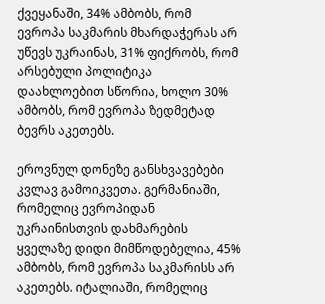ქვეყანაში, 34% ამბობს, რომ ევროპა საკმარის მხარდაჭერას არ უწევს უკრაინას, 31% ფიქრობს, რომ არსებული პოლიტიკა დაახლოებით სწორია, ხოლო 30% ამბობს, რომ ევროპა ზედმეტად ბევრს აკეთებს.

ეროვნულ დონეზე განსხვავებები კვლავ გამოიკვეთა. გერმანიაში, რომელიც ევროპიდან უკრაინისთვის დახმარების ყველაზე დიდი მიმწოდებელია, 45% ამბობს, რომ ევროპა საკმარისს არ აკეთებს. იტალიაში, რომელიც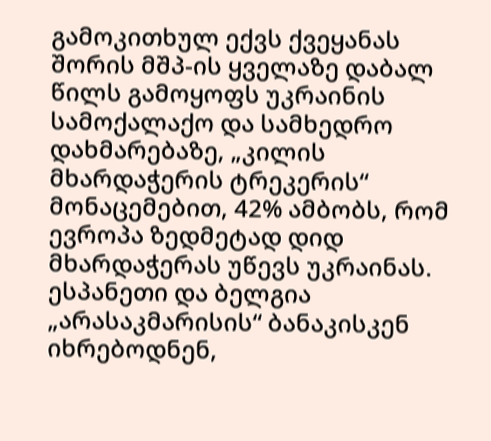გამოკითხულ ექვს ქვეყანას შორის მშპ-ის ყველაზე დაბალ წილს გამოყოფს უკრაინის სამოქალაქო და სამხედრო დახმარებაზე, „კილის მხარდაჭერის ტრეკერის“ მონაცემებით, 42% ამბობს, რომ ევროპა ზედმეტად დიდ მხარდაჭერას უწევს უკრაინას. ესპანეთი და ბელგია „არასაკმარისის“ ბანაკისკენ იხრებოდნენ,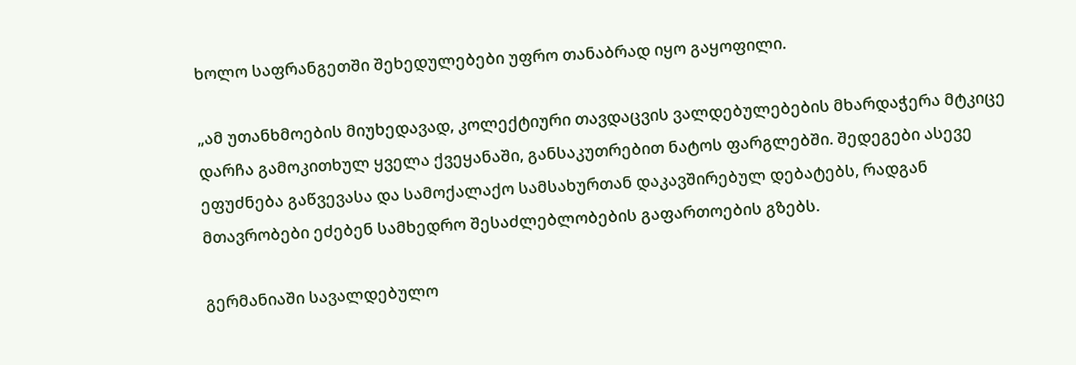ხოლო საფრანგეთში შეხედულებები უფრო თანაბრად იყო გაყოფილი.

„ამ უთანხმოების მიუხედავად, კოლექტიური თავდაცვის ვალდებულებების მხარდაჭერა მტკიცე დარჩა გამოკითხულ ყველა ქვეყანაში, განსაკუთრებით ნატოს ფარგლებში. შედეგები ასევე ეფუძნება გაწვევასა და სამოქალაქო სამსახურთან დაკავშირებულ დებატებს, რადგან მთავრობები ეძებენ სამხედრო შესაძლებლობების გაფართოების გზებს.

გერმანიაში სავალდებულო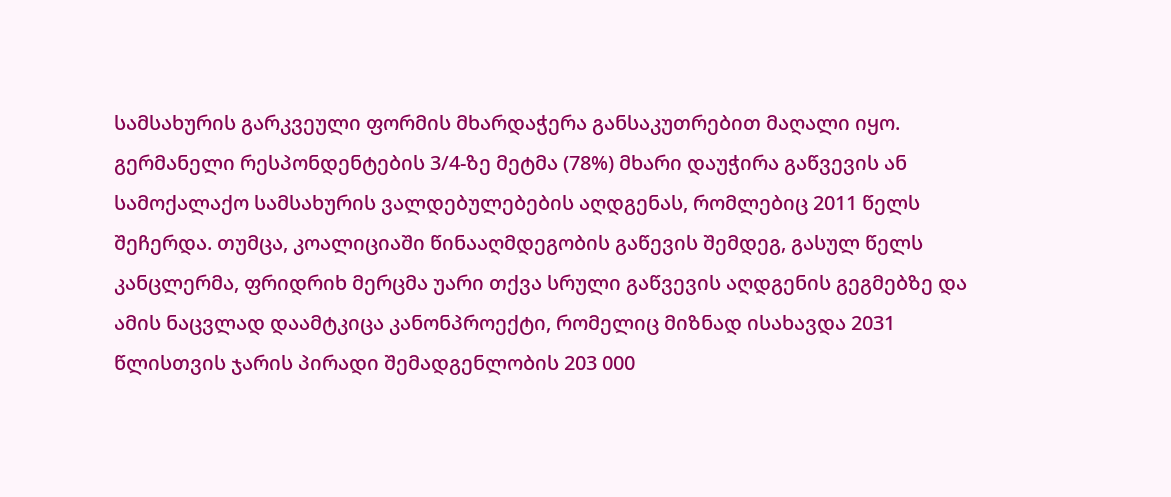სამსახურის გარკვეული ფორმის მხარდაჭერა განსაკუთრებით მაღალი იყო. გერმანელი რესპონდენტების 3/4-ზე მეტმა (78%) მხარი დაუჭირა გაწვევის ან სამოქალაქო სამსახურის ვალდებულებების აღდგენას, რომლებიც 2011 წელს შეჩერდა. თუმცა, კოალიციაში წინააღმდეგობის გაწევის შემდეგ, გასულ წელს კანცლერმა, ფრიდრიხ მერცმა უარი თქვა სრული გაწვევის აღდგენის გეგმებზე და ამის ნაცვლად დაამტკიცა კანონპროექტი, რომელიც მიზნად ისახავდა 2031 წლისთვის ჯარის პირადი შემადგენლობის 203 000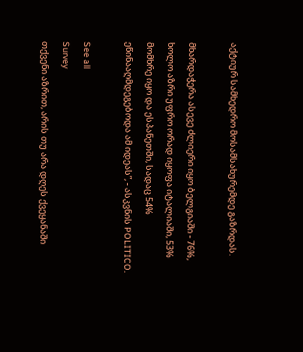აქტიურ სამხედრო მოსამსახურემდე გაზრდას.

მხარდაჭერა ასევე ძლიერი იყო ბელგიაში - 76%, ხოლო აზრი უფრო ორად იყოფა იტალიაში, 53% მომხრე იყო და ესპანეთში, სადაც 54% ეწინააღმდეგებოდა ამ იდეას”, - ასკვნის POLITICO.

See all
Survey
თქვენი აზრით, არის თუ არა დღეს ქვეყანაში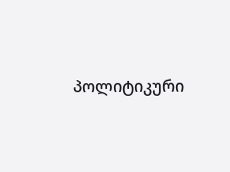პოლიტიკური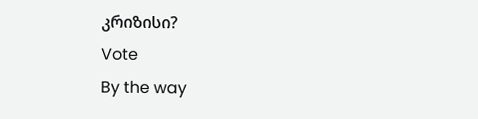კრიზისი?
Vote
By the way